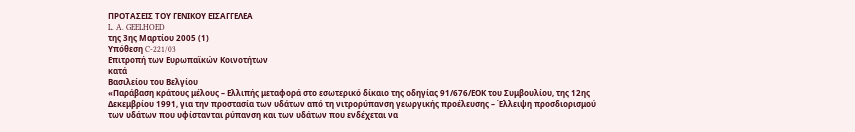ΠΡΟΤΑΣΕΙΣ ΤΟΥ ΓΕΝΙΚΟΥ ΕΙΣΑΓΓΕΛΕΑ
L. A. GEELHOED
της 3ης Μαρτίου 2005 (1)
Υπόθεση C-221/03
Επιτροπή των Ευρωπαϊκών Κοινοτήτων
κατά
Βασιλείου του Βελγίου
«Παράβαση κράτους μέλους – Ελλιπής μεταφορά στο εσωτερικό δίκαιο της οδηγίας 91/676/ΕΟΚ του Συμβουλίου, της 12ης Δεκεμβρίου 1991, για την προστασία των υδάτων από τη νιτρορύπανση γεωργικής προέλευσης – Έλλειψη προσδιορισμού των υδάτων που υφίστανται ρύπανση και των υδάτων που ενδέχεται να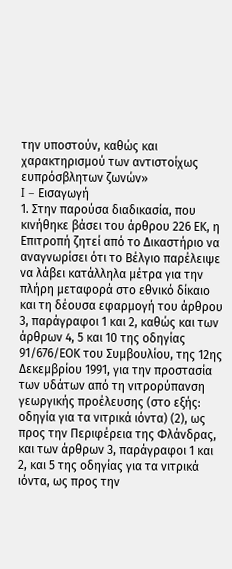την υποστούν, καθώς και χαρακτηρισμού των αντιστοίχως ευπρόσβλητων ζωνών»
I – Εισαγωγή
1. Στην παρούσα διαδικασία, που κινήθηκε βάσει του άρθρου 226 EΚ, η Επιτροπή ζητεί από το Δικαστήριο να αναγνωρίσει ότι το Βέλγιο παρέλειψε να λάβει κατάλληλα μέτρα για την πλήρη μεταφορά στο εθνικό δίκαιο και τη δέουσα εφαρμογή του άρθρου 3, παράγραφοι 1 και 2, καθώς και των άρθρων 4, 5 και 10 της οδηγίας 91/676/ΕΟΚ του Συμβουλίου, της 12ης Δεκεμβρίου 1991, για την προστασία των υδάτων από τη νιτρορύπανση γεωργικής προέλευσης (στο εξής: οδηγία για τα νιτρικά ιόντα) (2), ως προς την Περιφέρεια της Φλάνδρας, και των άρθρων 3, παράγραφοι 1 και 2, και 5 της οδηγίας για τα νιτρικά ιόντα, ως προς την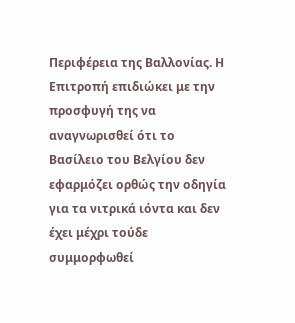Περιφέρεια της Βαλλονίας. Η Επιτροπή επιδιώκει με την προσφυγή της να αναγνωρισθεί ότι το Βασίλειο του Βελγίου δεν εφαρμόζει ορθώς την οδηγία για τα νιτρικά ιόντα και δεν έχει μέχρι τούδε συμμορφωθεί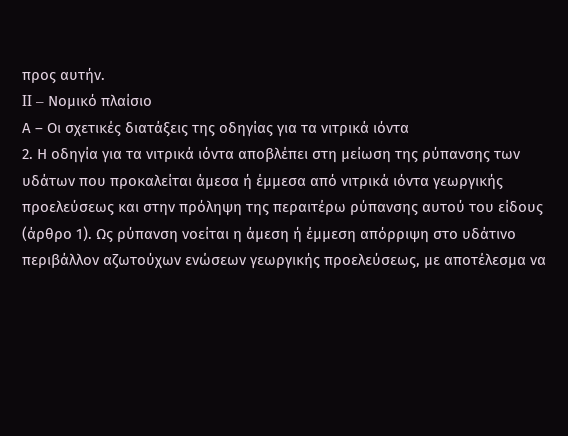προς αυτήν.
II – Νομικό πλαίσιο
Α – Οι σχετικές διατάξεις της οδηγίας για τα νιτρικά ιόντα
2. Η οδηγία για τα νιτρικά ιόντα αποβλέπει στη μείωση της ρύπανσης των υδάτων που προκαλείται άμεσα ή έμμεσα από νιτρικά ιόντα γεωργικής προελεύσεως και στην πρόληψη της περαιτέρω ρύπανσης αυτού του είδους (άρθρο 1). Ως ρύπανση νοείται η άμεση ή έμμεση απόρριψη στο υδάτινο περιβάλλον αζωτούχων ενώσεων γεωργικής προελεύσεως, με αποτέλεσμα να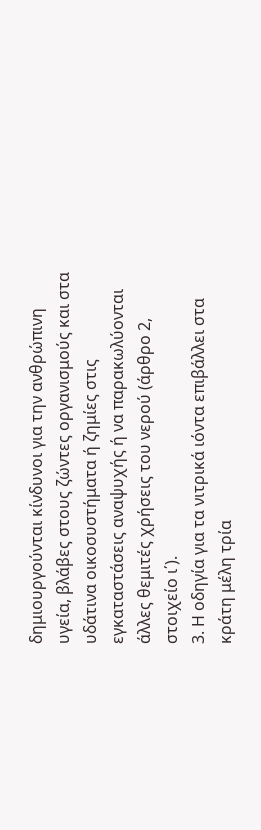δημιουργούνται κίνδυνοι για την ανθρώπινη υγεία, βλάβες στους ζώντες οργανισμούς και στα υδάτινα οικοσυστήματα ή ζημίες στις εγκαταστάσεις αναψυχής ή να παρακωλύονται άλλες θεμιτές χρήσεις του νερού (άρθρο 2, στοιχείο ι΄).
3. Η οδηγία για τα νιτρικά ιόντα επιβάλλει στα κράτη μέλη τρία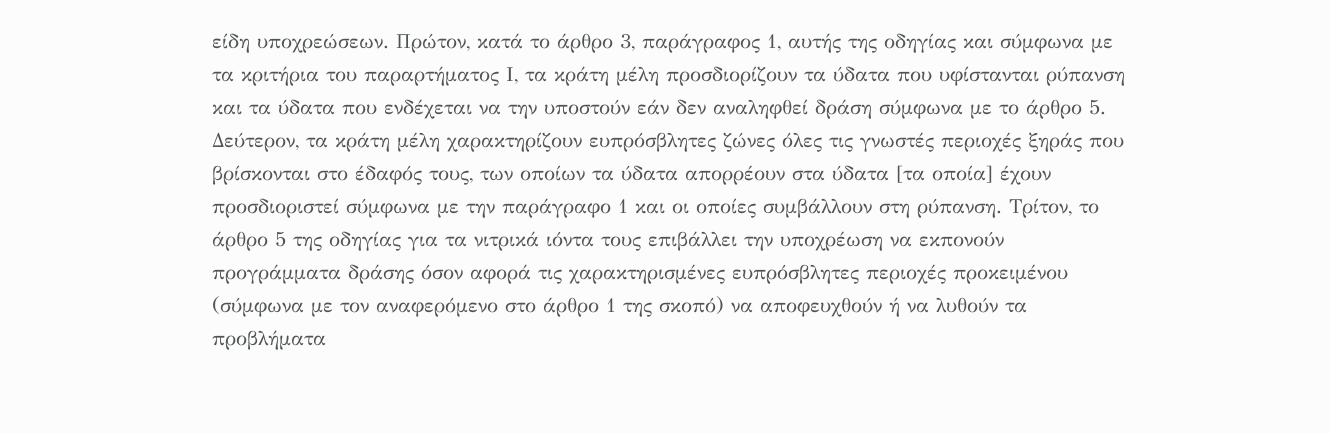είδη υποχρεώσεων. Πρώτον, κατά το άρθρο 3, παράγραφος 1, αυτής της οδηγίας και σύμφωνα με τα κριτήρια του παραρτήματος Ι, τα κράτη μέλη προσδιορίζουν τα ύδατα που υφίστανται ρύπανση και τα ύδατα που ενδέχεται να την υποστούν εάν δεν αναληφθεί δράση σύμφωνα με το άρθρο 5. Δεύτερον, τα κράτη μέλη χαρακτηρίζουν ευπρόσβλητες ζώνες όλες τις γνωστές περιοχές ξηράς που βρίσκονται στο έδαφός τους, των οποίων τα ύδατα απορρέουν στα ύδατα [τα οποία] έχουν προσδιοριστεί σύμφωνα με την παράγραφο 1 και οι οποίες συμβάλλουν στη ρύπανση. Τρίτον, το άρθρο 5 της οδηγίας για τα νιτρικά ιόντα τους επιβάλλει την υποχρέωση να εκπονούν προγράμματα δράσης όσον αφορά τις χαρακτηρισμένες ευπρόσβλητες περιοχές προκειμένου (σύμφωνα με τον αναφερόμενο στο άρθρο 1 της σκοπό) να αποφευχθούν ή να λυθούν τα προβλήματα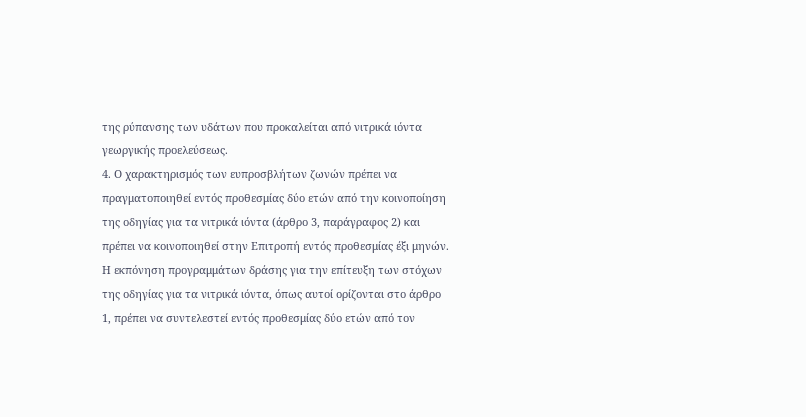της ρύπανσης των υδάτων που προκαλείται από νιτρικά ιόντα γεωργικής προελεύσεως.
4. Ο χαρακτηρισμός των ευπροσβλήτων ζωνών πρέπει να πραγματοποιηθεί εντός προθεσμίας δύο ετών από την κοινοποίηση της οδηγίας για τα νιτρικά ιόντα (άρθρο 3, παράγραφος 2) και πρέπει να κοινοποιηθεί στην Επιτροπή εντός προθεσμίας έξι μηνών. Η εκπόνηση προγραμμάτων δράσης για την επίτευξη των στόχων της οδηγίας για τα νιτρικά ιόντα, όπως αυτοί ορίζονται στο άρθρο 1, πρέπει να συντελεστεί εντός προθεσμίας δύο ετών από τον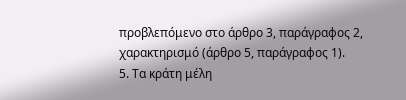προβλεπόμενο στο άρθρο 3, παράγραφος 2, χαρακτηρισμό (άρθρο 5, παράγραφος 1).
5. Τα κράτη μέλη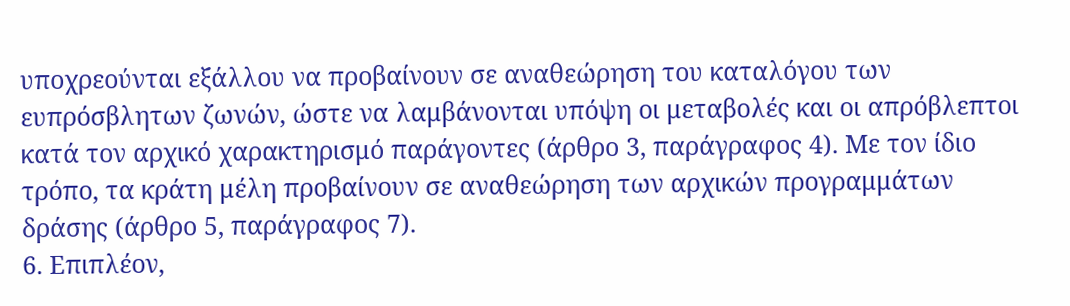υποχρεούνται εξάλλου να προβαίνουν σε αναθεώρηση του καταλόγου των ευπρόσβλητων ζωνών, ώστε να λαμβάνονται υπόψη οι μεταβολές και οι απρόβλεπτοι κατά τον αρχικό χαρακτηρισμό παράγοντες (άρθρο 3, παράγραφος 4). Με τον ίδιο τρόπο, τα κράτη μέλη προβαίνουν σε αναθεώρηση των αρχικών προγραμμάτων δράσης (άρθρο 5, παράγραφος 7).
6. Επιπλέον,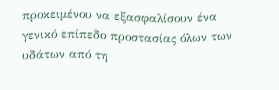προκειμένου να εξασφαλίσουν ένα γενικό επίπεδο προστασίας όλων των υδάτων από τη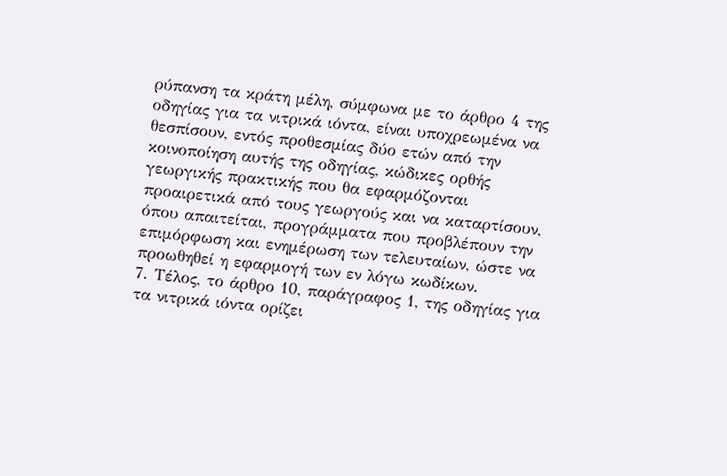ρύπανση τα κράτη μέλη, σύμφωνα με το άρθρο 4 της οδηγίας για τα νιτρικά ιόντα, είναι υποχρεωμένα να θεσπίσουν, εντός προθεσμίας δύο ετών από την κοινοποίηση αυτής της οδηγίας, κώδικες ορθής γεωργικής πρακτικής που θα εφαρμόζονται προαιρετικά από τους γεωργούς και να καταρτίσουν, όπου απαιτείται, προγράμματα που προβλέπουν την επιμόρφωση και ενημέρωση των τελευταίων, ώστε να προωθηθεί η εφαρμογή των εν λόγω κωδίκων.
7. Τέλος, το άρθρο 10, παράγραφος 1, της οδηγίας για τα νιτρικά ιόντα ορίζει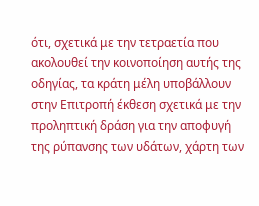ότι, σχετικά με την τετραετία που ακολουθεί την κοινοποίηση αυτής της οδηγίας, τα κράτη μέλη υποβάλλουν στην Επιτροπή έκθεση σχετικά με την προληπτική δράση για την αποφυγή της ρύπανσης των υδάτων, χάρτη των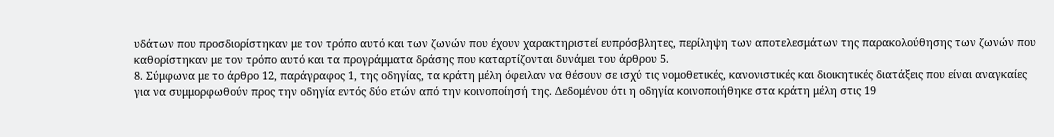υδάτων που προσδιορίστηκαν με τον τρόπο αυτό και των ζωνών που έχουν χαρακτηριστεί ευπρόσβλητες, περίληψη των αποτελεσμάτων της παρακολούθησης των ζωνών που καθορίστηκαν με τον τρόπο αυτό και τα προγράμματα δράσης που καταρτίζονται δυνάμει του άρθρου 5.
8. Σύμφωνα με το άρθρο 12, παράγραφος 1, της οδηγίας, τα κράτη μέλη όφειλαν να θέσουν σε ισχύ τις νομοθετικές, κανονιστικές και διοικητικές διατάξεις που είναι αναγκαίες για να συμμορφωθούν προς την οδηγία εντός δύο ετών από την κοινοποίησή της. Δεδομένου ότι η οδηγία κοινοποιήθηκε στα κράτη μέλη στις 19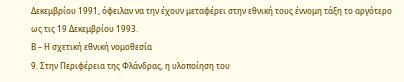Δεκεμβρίου 1991, όφειλαν να την έχουν μεταφέρει στην εθνική τους έννομη τάξη το αργότερο ως τις 19 Δεκεμβρίου 1993.
Β – Η σχετική εθνική νομοθεσία
9. Στην Περιφέρεια της Φλάνδρας, η υλοποίηση του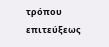τρόπου επιτεύξεως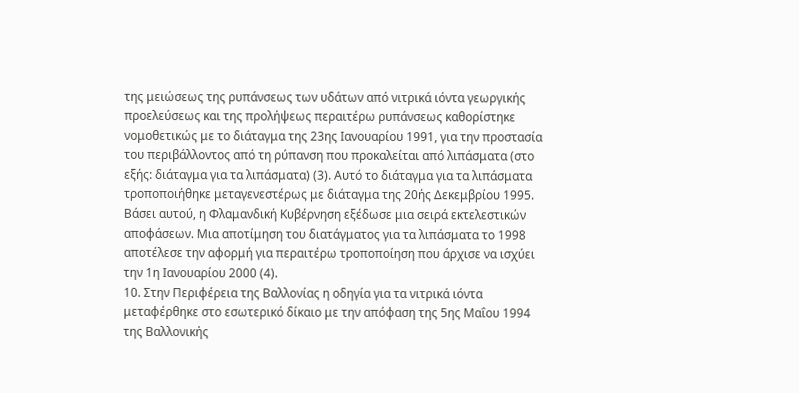της μειώσεως της ρυπάνσεως των υδάτων από νιτρικά ιόντα γεωργικής προελεύσεως και της προλήψεως περαιτέρω ρυπάνσεως καθορίστηκε νομοθετικώς με το διάταγμα της 23ης Ιανουαρίου 1991, για την προστασία του περιβάλλοντος από τη ρύπανση που προκαλείται από λιπάσματα (στο εξής: διάταγμα για τα λιπάσματα) (3). Αυτό το διάταγμα για τα λιπάσματα τροποποιήθηκε μεταγενεστέρως με διάταγμα της 20ής Δεκεμβρίου 1995. Βάσει αυτού, η Φλαμανδική Κυβέρνηση εξέδωσε μια σειρά εκτελεστικών αποφάσεων. Μια αποτίμηση του διατάγματος για τα λιπάσματα το 1998 αποτέλεσε την αφορμή για περαιτέρω τροποποίηση που άρχισε να ισχύει την 1η Ιανουαρίου 2000 (4).
10. Στην Περιφέρεια της Βαλλονίας η οδηγία για τα νιτρικά ιόντα μεταφέρθηκε στο εσωτερικό δίκαιο με την απόφαση της 5ης Μαΐου 1994 της Βαλλονικής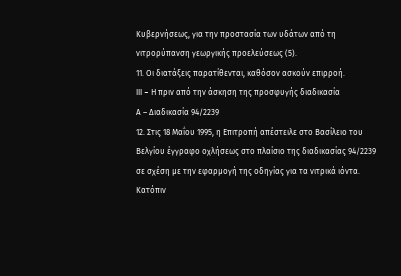Κυβερνήσεως, για την προστασία των υδάτων από τη νιτρορύπανση γεωργικής προελεύσεως (5).
11. Οι διατάξεις παρατίθενται, καθόσον ασκούν επιρροή.
III – Η πριν από την άσκηση της προσφυγής διαδικασία
Α – Διαδικασία 94/2239
12. Στις 18 Μαΐου 1995, η Επιτροπή απέστειλε στο Βασίλειο του Βελγίου έγγραφο οχλήσεως στο πλαίσιο της διαδικασίας 94/2239 σε σχέση με την εφαρμογή της οδηγίας για τα νιτρικά ιόντα. Κατόπιν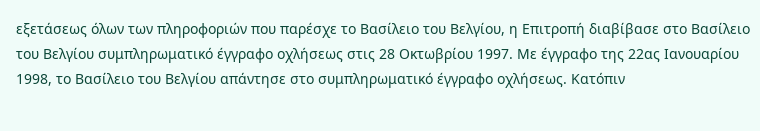εξετάσεως όλων των πληροφοριών που παρέσχε το Βασίλειο του Βελγίου, η Επιτροπή διαβίβασε στο Βασίλειο του Βελγίου συμπληρωματικό έγγραφο οχλήσεως στις 28 Οκτωβρίου 1997. Με έγγραφο της 22ας Ιανουαρίου 1998, το Βασίλειο του Βελγίου απάντησε στο συμπληρωματικό έγγραφο οχλήσεως. Κατόπιν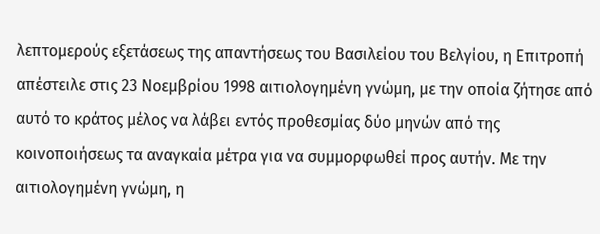λεπτομερούς εξετάσεως της απαντήσεως του Βασιλείου του Βελγίου, η Επιτροπή απέστειλε στις 23 Νοεμβρίου 1998 αιτιολογημένη γνώμη, με την οποία ζήτησε από αυτό το κράτος μέλος να λάβει εντός προθεσμίας δύο μηνών από της κοινοποιήσεως τα αναγκαία μέτρα για να συμμορφωθεί προς αυτήν. Με την αιτιολογημένη γνώμη, η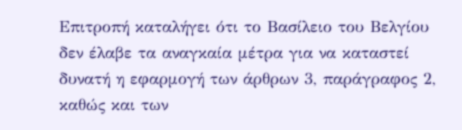Επιτροπή καταλήγει ότι το Βασίλειο του Βελγίου δεν έλαβε τα αναγκαία μέτρα για να καταστεί δυνατή η εφαρμογή των άρθρων 3, παράγραφος 2, καθώς και των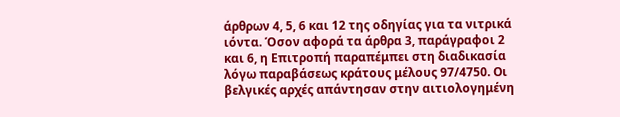άρθρων 4, 5, 6 και 12 της οδηγίας για τα νιτρικά ιόντα. Όσον αφορά τα άρθρα 3, παράγραφοι 2 και 6, η Επιτροπή παραπέμπει στη διαδικασία λόγω παραβάσεως κράτους μέλους 97/4750. Οι βελγικές αρχές απάντησαν στην αιτιολογημένη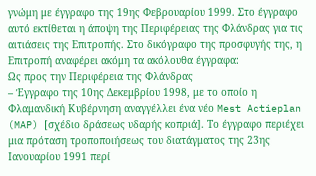γνώμη με έγγραφο της 19ης Φεβρουαρίου 1999. Στο έγγραφο αυτό εκτίθεται η άποψη της Περιφέρειας της Φλάνδρας για τις αιτιάσεις της Επιτροπής. Στο δικόγραφο της προσφυγής της, η Επιτροπή αναφέρει ακόμη τα ακόλουθα έγγραφα:
Ως προς την Περιφέρεια της Φλάνδρας
– Έγγραφο της 10ης Δεκεμβρίου 1998, με το οποίο η Φλαμανδική Κυβέρνηση αναγγέλλει ένα νέο Mest Actieplan (MAP) [σχέδιο δράσεως υδαρής κοπριά]. Το έγγραφο περιέχει μια πρόταση τροποποιήσεως του διατάγματος της 23ης Ιανουαρίου 1991 περί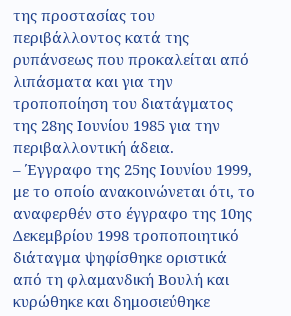της προστασίας του περιβάλλοντος κατά της ρυπάνσεως που προκαλείται από λιπάσματα και για την τροποποίηση του διατάγματος της 28ης Ιουνίου 1985 για την περιβαλλοντική άδεια.
– Έγγραφο της 25ης Ιουνίου 1999, με το οποίο ανακοινώνεται ότι, το αναφερθέν στο έγγραφο της 10ης Δεκεμβρίου 1998 τροποποιητικό διάταγμα ψηφίσθηκε οριστικά από τη φλαμανδική Βουλή και κυρώθηκε και δημοσιεύθηκε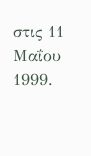στις 11 Μαΐου 1999.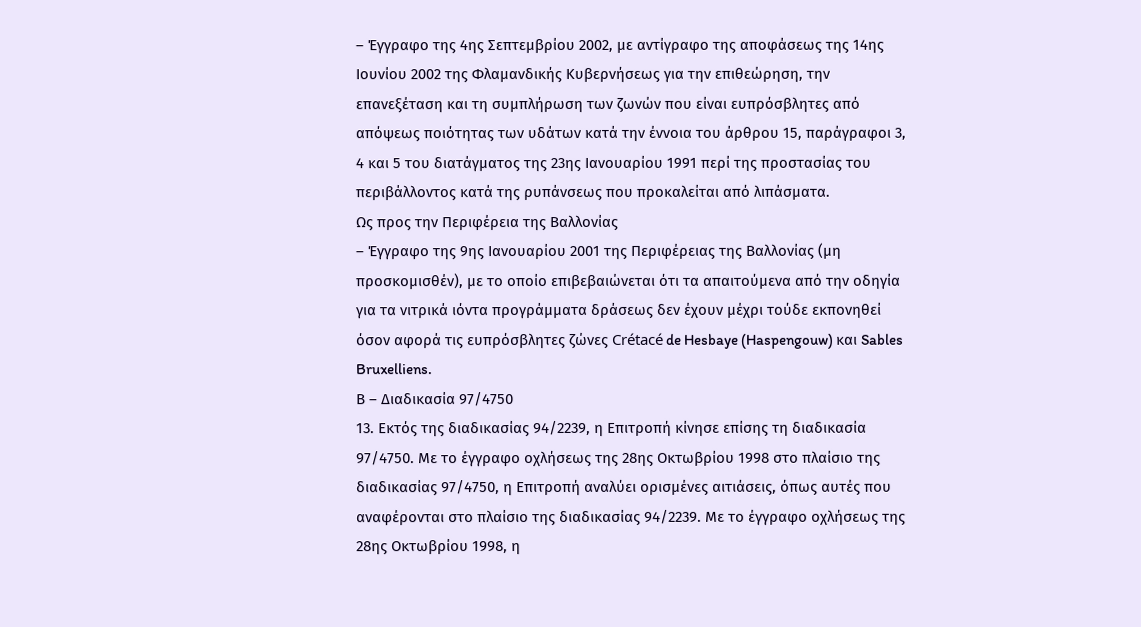– Έγγραφο της 4ης Σεπτεμβρίου 2002, με αντίγραφο της αποφάσεως της 14ης Ιουνίου 2002 της Φλαμανδικής Κυβερνήσεως για την επιθεώρηση, την επανεξέταση και τη συμπλήρωση των ζωνών που είναι ευπρόσβλητες από απόψεως ποιότητας των υδάτων κατά την έννοια του άρθρου 15, παράγραφοι 3, 4 και 5 του διατάγματος της 23ης Ιανουαρίου 1991 περί της προστασίας του περιβάλλοντος κατά της ρυπάνσεως που προκαλείται από λιπάσματα.
Ως προς την Περιφέρεια της Βαλλονίας
– Έγγραφο της 9ης Ιανουαρίου 2001 της Περιφέρειας της Βαλλονίας (μη προσκομισθέν), με το οποίο επιβεβαιώνεται ότι τα απαιτούμενα από την οδηγία για τα νιτρικά ιόντα προγράμματα δράσεως δεν έχουν μέχρι τούδε εκπονηθεί όσον αφορά τις ευπρόσβλητες ζώνες Crétacé de Hesbaye (Haspengouw) και Sables Bruxelliens.
Β – Διαδικασία 97/4750
13. Εκτός της διαδικασίας 94/2239, η Επιτροπή κίνησε επίσης τη διαδικασία 97/4750. Με το έγγραφο οχλήσεως της 28ης Οκτωβρίου 1998 στο πλαίσιο της διαδικασίας 97/4750, η Επιτροπή αναλύει ορισμένες αιτιάσεις, όπως αυτές που αναφέρονται στο πλαίσιο της διαδικασίας 94/2239. Με το έγγραφο οχλήσεως της 28ης Οκτωβρίου 1998, η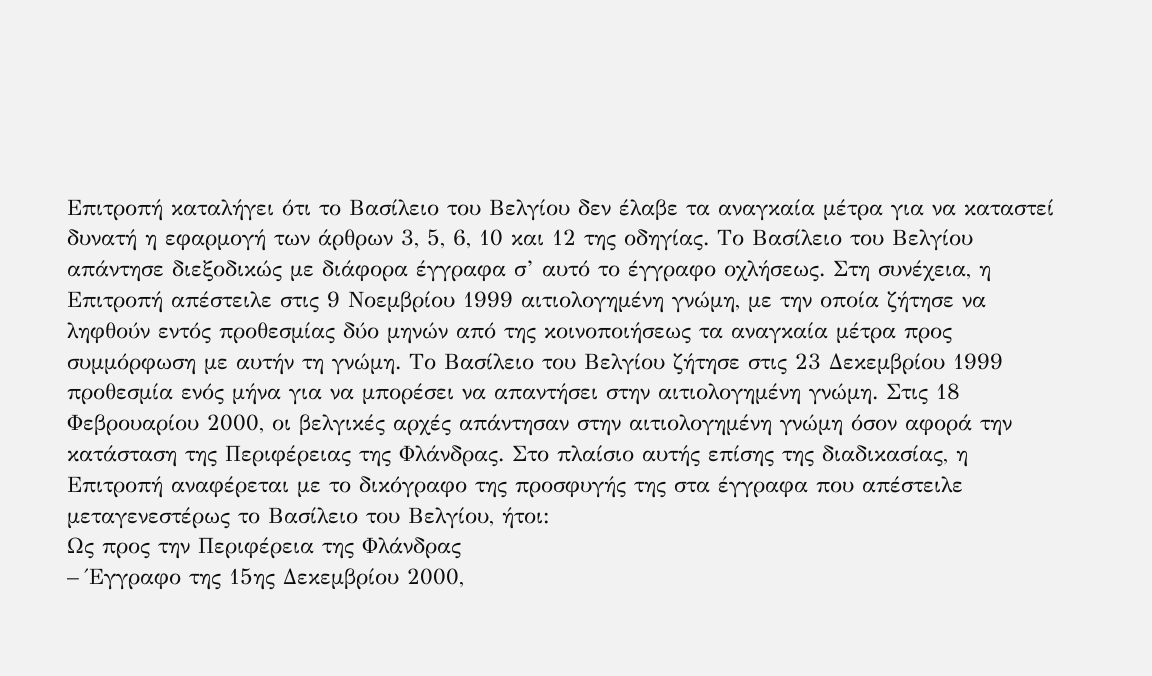Επιτροπή καταλήγει ότι το Βασίλειο του Βελγίου δεν έλαβε τα αναγκαία μέτρα για να καταστεί δυνατή η εφαρμογή των άρθρων 3, 5, 6, 10 και 12 της οδηγίας. Το Βασίλειο του Βελγίου απάντησε διεξοδικώς με διάφορα έγγραφα σ’ αυτό το έγγραφο οχλήσεως. Στη συνέχεια, η Επιτροπή απέστειλε στις 9 Νοεμβρίου 1999 αιτιολογημένη γνώμη, με την οποία ζήτησε να ληφθούν εντός προθεσμίας δύο μηνών από της κοινοποιήσεως τα αναγκαία μέτρα προς συμμόρφωση με αυτήν τη γνώμη. Το Βασίλειο του Βελγίου ζήτησε στις 23 Δεκεμβρίου 1999 προθεσμία ενός μήνα για να μπορέσει να απαντήσει στην αιτιολογημένη γνώμη. Στις 18 Φεβρουαρίου 2000, οι βελγικές αρχές απάντησαν στην αιτιολογημένη γνώμη όσον αφορά την κατάσταση της Περιφέρειας της Φλάνδρας. Στο πλαίσιο αυτής επίσης της διαδικασίας, η Επιτροπή αναφέρεται με το δικόγραφο της προσφυγής της στα έγγραφα που απέστειλε μεταγενεστέρως το Βασίλειο του Βελγίου, ήτοι:
Ως προς την Περιφέρεια της Φλάνδρας
– Έγγραφο της 15ης Δεκεμβρίου 2000,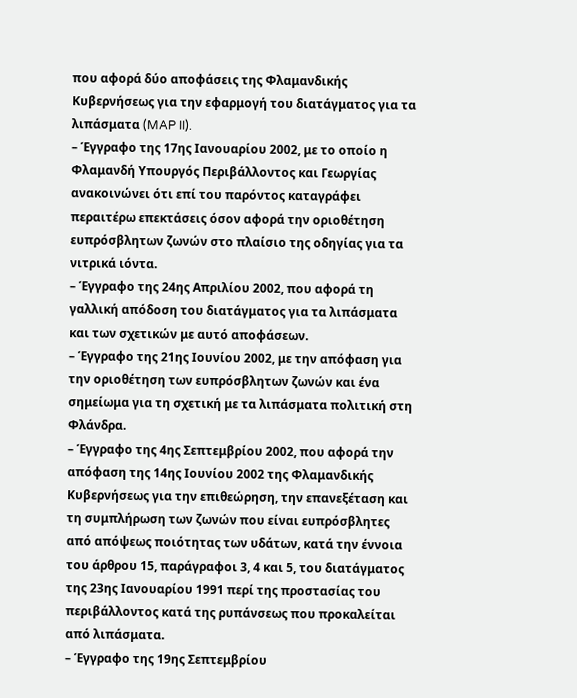που αφορά δύο αποφάσεις της Φλαμανδικής Κυβερνήσεως για την εφαρμογή του διατάγματος για τα λιπάσματα (MAP II).
– Έγγραφο της 17ης Ιανουαρίου 2002, με το οποίο η Φλαμανδή Υπουργός Περιβάλλοντος και Γεωργίας ανακοινώνει ότι επί του παρόντος καταγράφει περαιτέρω επεκτάσεις όσον αφορά την οριοθέτηση ευπρόσβλητων ζωνών στο πλαίσιο της οδηγίας για τα νιτρικά ιόντα.
– Έγγραφο της 24ης Απριλίου 2002, που αφορά τη γαλλική απόδοση του διατάγματος για τα λιπάσματα και των σχετικών με αυτό αποφάσεων.
– Έγγραφο της 21ης Ιουνίου 2002, με την απόφαση για την οριοθέτηση των ευπρόσβλητων ζωνών και ένα σημείωμα για τη σχετική με τα λιπάσματα πολιτική στη Φλάνδρα.
– Έγγραφο της 4ης Σεπτεμβρίου 2002, που αφορά την απόφαση της 14ης Ιουνίου 2002 της Φλαμανδικής Κυβερνήσεως για την επιθεώρηση, την επανεξέταση και τη συμπλήρωση των ζωνών που είναι ευπρόσβλητες από απόψεως ποιότητας των υδάτων, κατά την έννοια του άρθρου 15, παράγραφοι 3, 4 και 5, του διατάγματος της 23ης Ιανουαρίου 1991 περί της προστασίας του περιβάλλοντος κατά της ρυπάνσεως που προκαλείται από λιπάσματα.
– Έγγραφο της 19ης Σεπτεμβρίου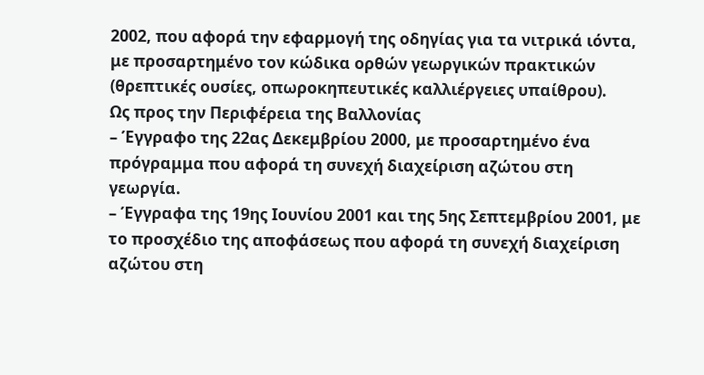2002, που αφορά την εφαρμογή της οδηγίας για τα νιτρικά ιόντα, με προσαρτημένο τον κώδικα ορθών γεωργικών πρακτικών (θρεπτικές ουσίες, οπωροκηπευτικές καλλιέργειες υπαίθρου).
Ως προς την Περιφέρεια της Βαλλονίας
– Έγγραφο της 22ας Δεκεμβρίου 2000, με προσαρτημένο ένα πρόγραμμα που αφορά τη συνεχή διαχείριση αζώτου στη γεωργία.
– Έγγραφα της 19ης Ιουνίου 2001 και της 5ης Σεπτεμβρίου 2001, με το προσχέδιο της αποφάσεως που αφορά τη συνεχή διαχείριση αζώτου στη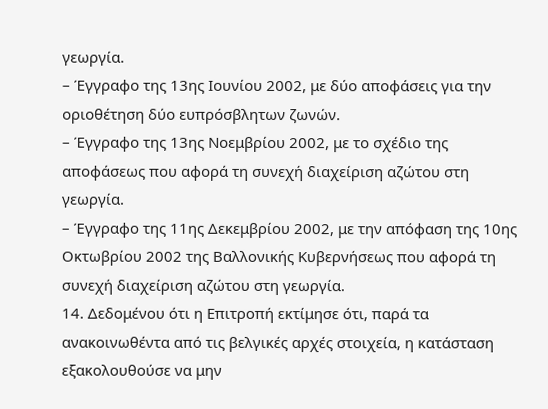γεωργία.
– Έγγραφο της 13ης Ιουνίου 2002, με δύο αποφάσεις για την οριοθέτηση δύο ευπρόσβλητων ζωνών.
– Έγγραφο της 13ης Νοεμβρίου 2002, με το σχέδιο της αποφάσεως που αφορά τη συνεχή διαχείριση αζώτου στη γεωργία.
– Έγγραφο της 11ης Δεκεμβρίου 2002, με την απόφαση της 10ης Οκτωβρίου 2002 της Βαλλονικής Κυβερνήσεως που αφορά τη συνεχή διαχείριση αζώτου στη γεωργία.
14. Δεδομένου ότι η Επιτροπή εκτίμησε ότι, παρά τα ανακοινωθέντα από τις βελγικές αρχές στοιχεία, η κατάσταση εξακολουθούσε να μην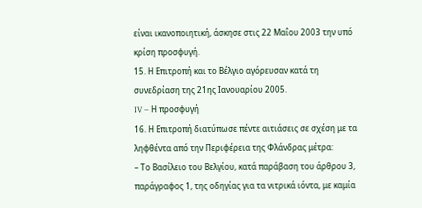είναι ικανοποιητική, άσκησε στις 22 Μαΐου 2003 την υπό κρίση προσφυγή.
15. Η Επιτροπή και το Βέλγιο αγόρευσαν κατά τη συνεδρίαση της 21ης Ιανουαρίου 2005.
IV – Η προσφυγή
16. Η Επιτροπή διατύπωσε πέντε αιτιάσεις σε σχέση με τα ληφθέντα από την Περιφέρεια της Φλάνδρας μέτρα:
– Το Βασίλειο του Βελγίου, κατά παράβαση του άρθρου 3, παράγραφος 1, της οδηγίας για τα νιτρικά ιόντα, με καμία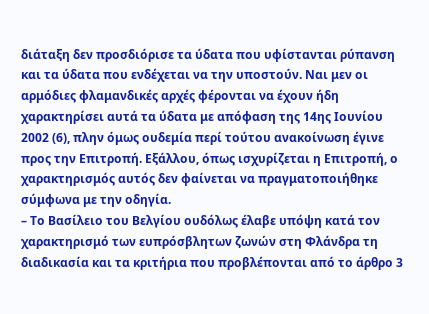διάταξη δεν προσδιόρισε τα ύδατα που υφίστανται ρύπανση και τα ύδατα που ενδέχεται να την υποστούν. Ναι μεν οι αρμόδιες φλαμανδικές αρχές φέρονται να έχουν ήδη χαρακτηρίσει αυτά τα ύδατα με απόφαση της 14ης Ιουνίου 2002 (6), πλην όμως ουδεμία περί τούτου ανακοίνωση έγινε προς την Επιτροπή. Εξάλλου, όπως ισχυρίζεται η Επιτροπή, ο χαρακτηρισμός αυτός δεν φαίνεται να πραγματοποιήθηκε σύμφωνα με την οδηγία.
– Το Βασίλειο του Βελγίου ουδόλως έλαβε υπόψη κατά τον χαρακτηρισμό των ευπρόσβλητων ζωνών στη Φλάνδρα τη διαδικασία και τα κριτήρια που προβλέπονται από το άρθρο 3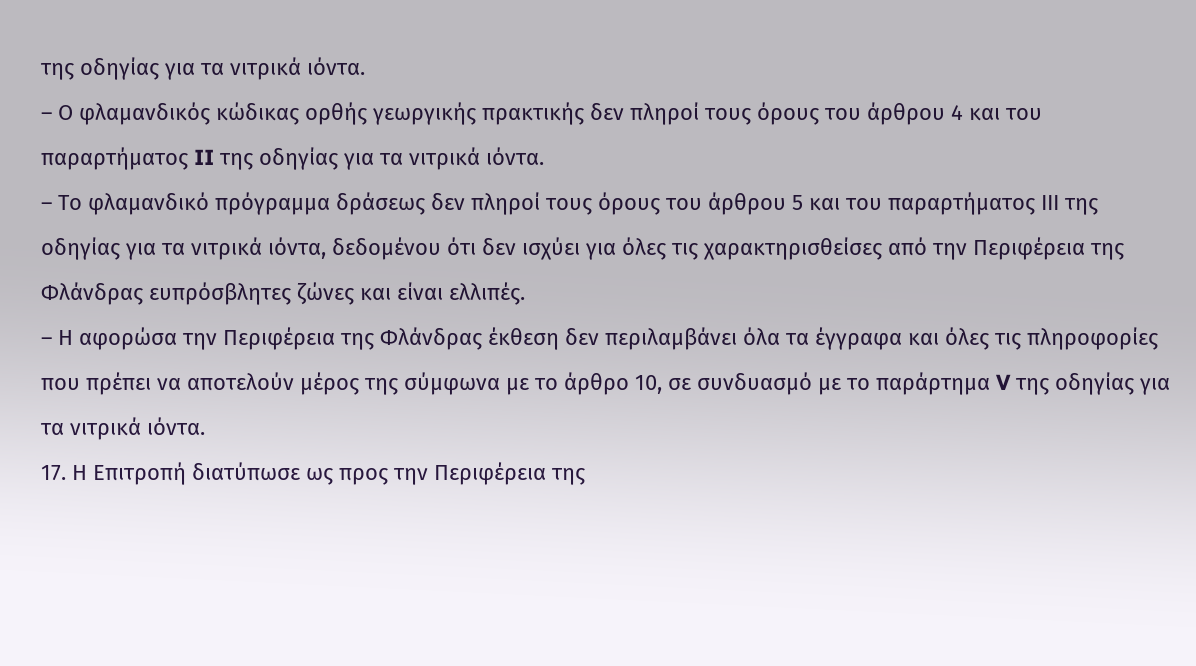της οδηγίας για τα νιτρικά ιόντα.
– Ο φλαμανδικός κώδικας ορθής γεωργικής πρακτικής δεν πληροί τους όρους του άρθρου 4 και του παραρτήματος II της οδηγίας για τα νιτρικά ιόντα.
– Το φλαμανδικό πρόγραμμα δράσεως δεν πληροί τους όρους του άρθρου 5 και του παραρτήματος ΙΙΙ της οδηγίας για τα νιτρικά ιόντα, δεδομένου ότι δεν ισχύει για όλες τις χαρακτηρισθείσες από την Περιφέρεια της Φλάνδρας ευπρόσβλητες ζώνες και είναι ελλιπές.
– Η αφορώσα την Περιφέρεια της Φλάνδρας έκθεση δεν περιλαμβάνει όλα τα έγγραφα και όλες τις πληροφορίες που πρέπει να αποτελούν μέρος της σύμφωνα με το άρθρο 10, σε συνδυασμό με το παράρτημα V της οδηγίας για τα νιτρικά ιόντα.
17. Η Επιτροπή διατύπωσε ως προς την Περιφέρεια της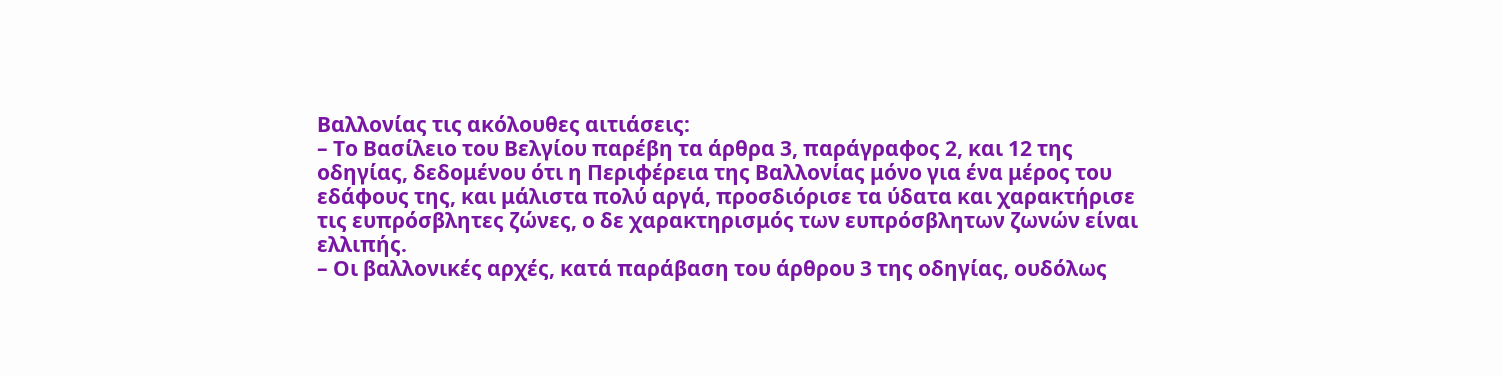Βαλλονίας τις ακόλουθες αιτιάσεις:
– Το Βασίλειο του Βελγίου παρέβη τα άρθρα 3, παράγραφος 2, και 12 της οδηγίας, δεδομένου ότι η Περιφέρεια της Βαλλονίας μόνο για ένα μέρος του εδάφους της, και μάλιστα πολύ αργά, προσδιόρισε τα ύδατα και χαρακτήρισε τις ευπρόσβλητες ζώνες, ο δε χαρακτηρισμός των ευπρόσβλητων ζωνών είναι ελλιπής.
– Οι βαλλονικές αρχές, κατά παράβαση του άρθρου 3 της οδηγίας, ουδόλως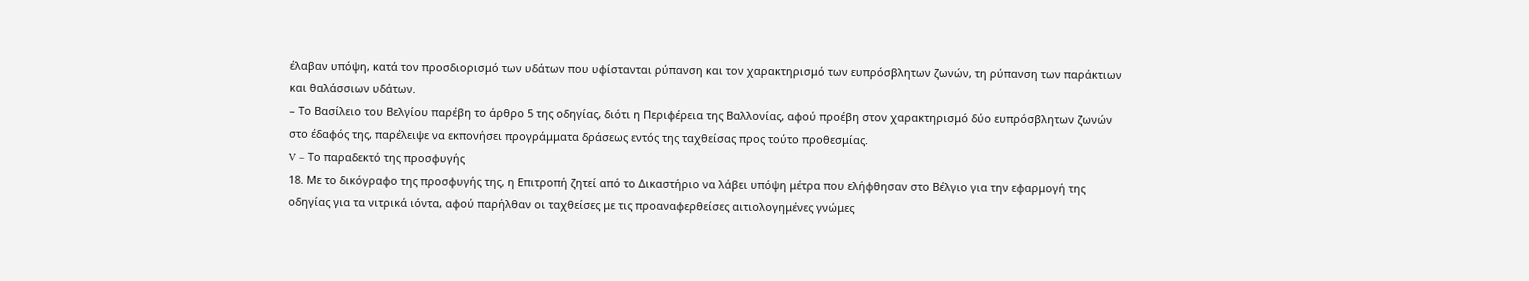έλαβαν υπόψη, κατά τον προσδιορισμό των υδάτων που υφίστανται ρύπανση και τον χαρακτηρισμό των ευπρόσβλητων ζωνών, τη ρύπανση των παράκτιων και θαλάσσιων υδάτων.
– Το Βασίλειο του Βελγίου παρέβη το άρθρο 5 της οδηγίας, διότι η Περιφέρεια της Βαλλονίας, αφού προέβη στον χαρακτηρισμό δύο ευπρόσβλητων ζωνών στο έδαφός της, παρέλειψε να εκπονήσει προγράμματα δράσεως εντός της ταχθείσας προς τούτο προθεσμίας.
V – Το παραδεκτό της προσφυγής
18. Με το δικόγραφο της προσφυγής της, η Επιτροπή ζητεί από το Δικαστήριο να λάβει υπόψη μέτρα που ελήφθησαν στο Βέλγιο για την εφαρμογή της οδηγίας για τα νιτρικά ιόντα, αφού παρήλθαν οι ταχθείσες με τις προαναφερθείσες αιτιολογημένες γνώμες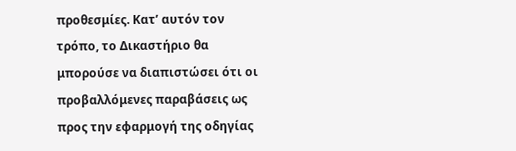προθεσμίες. Κατ’ αυτόν τον τρόπο, το Δικαστήριο θα μπορούσε να διαπιστώσει ότι οι προβαλλόμενες παραβάσεις ως προς την εφαρμογή της οδηγίας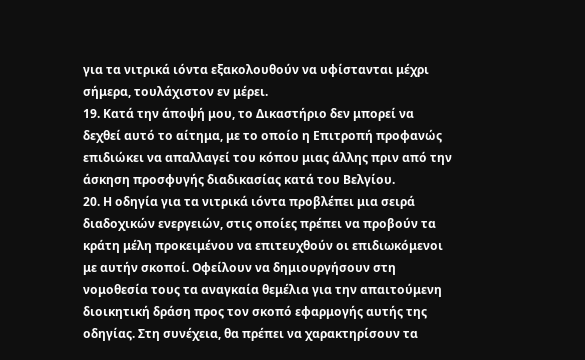για τα νιτρικά ιόντα εξακολουθούν να υφίστανται μέχρι σήμερα, τουλάχιστον εν μέρει.
19. Κατά την άποψή μου, το Δικαστήριο δεν μπορεί να δεχθεί αυτό το αίτημα, με το οποίο η Επιτροπή προφανώς επιδιώκει να απαλλαγεί του κόπου μιας άλλης πριν από την άσκηση προσφυγής διαδικασίας κατά του Βελγίου.
20. Η οδηγία για τα νιτρικά ιόντα προβλέπει μια σειρά διαδοχικών ενεργειών, στις οποίες πρέπει να προβούν τα κράτη μέλη προκειμένου να επιτευχθούν οι επιδιωκόμενοι με αυτήν σκοποί. Οφείλουν να δημιουργήσουν στη νομοθεσία τους τα αναγκαία θεμέλια για την απαιτούμενη διοικητική δράση προς τον σκοπό εφαρμογής αυτής της οδηγίας. Στη συνέχεια, θα πρέπει να χαρακτηρίσουν τα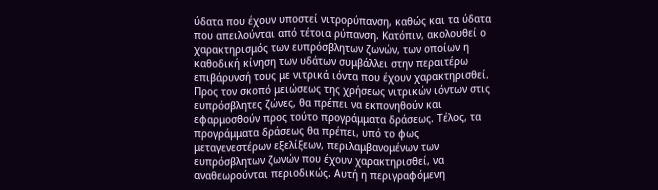ύδατα που έχουν υποστεί νιτρορύπανση, καθώς και τα ύδατα που απειλούνται από τέτοια ρύπανση. Κατόπιν, ακολουθεί ο χαρακτηρισμός των ευπρόσβλητων ζωνών, των οποίων η καθοδική κίνηση των υδάτων συμβάλλει στην περαιτέρω επιβάρυνσή τους με νιτρικά ιόντα που έχουν χαρακτηρισθεί. Προς τον σκοπό μειώσεως της χρήσεως νιτρικών ιόντων στις ευπρόσβλητες ζώνες, θα πρέπει να εκπονηθούν και εφαρμοσθούν προς τούτο προγράμματα δράσεως. Τέλος, τα προγράμματα δράσεως θα πρέπει, υπό το φως μεταγενεστέρων εξελίξεων, περιλαμβανομένων των ευπρόσβλητων ζωνών που έχουν χαρακτηρισθεί, να αναθεωρούνται περιοδικώς. Αυτή η περιγραφόμενη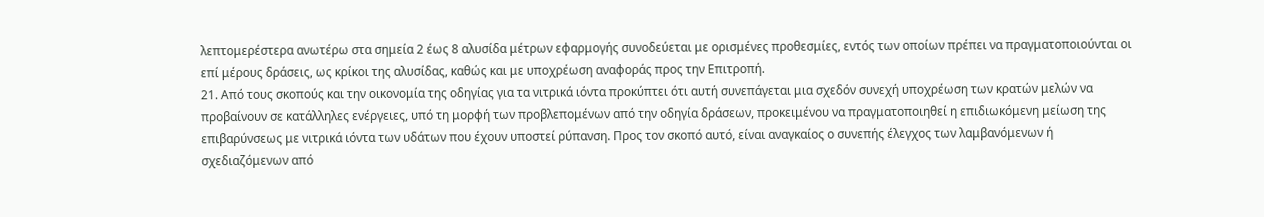λεπτομερέστερα ανωτέρω στα σημεία 2 έως 8 αλυσίδα μέτρων εφαρμογής συνοδεύεται με ορισμένες προθεσμίες, εντός των οποίων πρέπει να πραγματοποιούνται οι επί μέρους δράσεις, ως κρίκοι της αλυσίδας, καθώς και με υποχρέωση αναφοράς προς την Επιτροπή.
21. Από τους σκοπούς και την οικονομία της οδηγίας για τα νιτρικά ιόντα προκύπτει ότι αυτή συνεπάγεται μια σχεδόν συνεχή υποχρέωση των κρατών μελών να προβαίνουν σε κατάλληλες ενέργειες, υπό τη μορφή των προβλεπομένων από την οδηγία δράσεων, προκειμένου να πραγματοποιηθεί η επιδιωκόμενη μείωση της επιβαρύνσεως με νιτρικά ιόντα των υδάτων που έχουν υποστεί ρύπανση. Προς τον σκοπό αυτό, είναι αναγκαίος ο συνεπής έλεγχος των λαμβανόμενων ή σχεδιαζόμενων από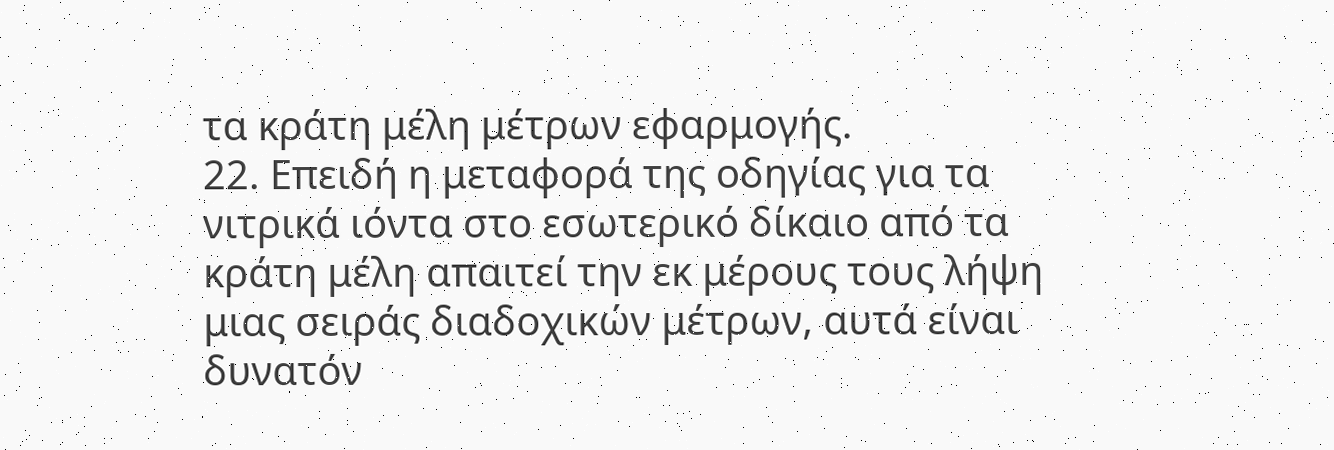τα κράτη μέλη μέτρων εφαρμογής.
22. Επειδή η μεταφορά της οδηγίας για τα νιτρικά ιόντα στο εσωτερικό δίκαιο από τα κράτη μέλη απαιτεί την εκ μέρους τους λήψη μιας σειράς διαδοχικών μέτρων, αυτά είναι δυνατόν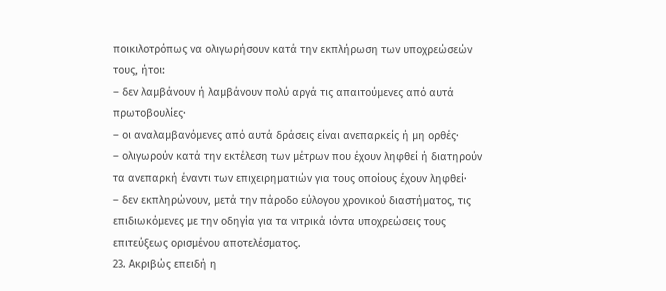ποικιλοτρόπως να ολιγωρήσουν κατά την εκπλήρωση των υποχρεώσεών τους, ήτοι:
– δεν λαμβάνουν ή λαμβάνουν πολύ αργά τις απαιτούμενες από αυτά πρωτοβουλίες·
– οι αναλαμβανόμενες από αυτά δράσεις είναι ανεπαρκείς ή μη ορθές·
– ολιγωρούν κατά την εκτέλεση των μέτρων που έχουν ληφθεί ή διατηρούν τα ανεπαρκή έναντι των επιχειρηματιών για τους οποίους έχουν ληφθεί·
– δεν εκπληρώνουν, μετά την πάροδο εύλογου χρονικού διαστήματος, τις επιδιωκόμενες με την οδηγία για τα νιτρικά ιόντα υποχρεώσεις τους επιτεύξεως ορισμένου αποτελέσματος.
23. Ακριβώς επειδή η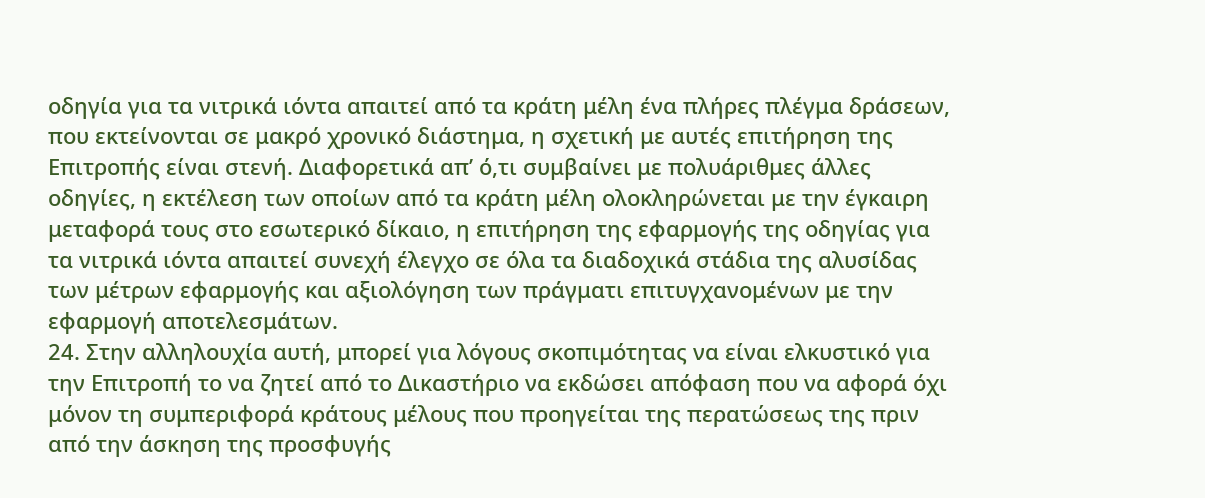οδηγία για τα νιτρικά ιόντα απαιτεί από τα κράτη μέλη ένα πλήρες πλέγμα δράσεων, που εκτείνονται σε μακρό χρονικό διάστημα, η σχετική με αυτές επιτήρηση της Επιτροπής είναι στενή. Διαφορετικά απ’ ό,τι συμβαίνει με πολυάριθμες άλλες οδηγίες, η εκτέλεση των οποίων από τα κράτη μέλη ολοκληρώνεται με την έγκαιρη μεταφορά τους στο εσωτερικό δίκαιο, η επιτήρηση της εφαρμογής της οδηγίας για τα νιτρικά ιόντα απαιτεί συνεχή έλεγχο σε όλα τα διαδοχικά στάδια της αλυσίδας των μέτρων εφαρμογής και αξιολόγηση των πράγματι επιτυγχανομένων με την εφαρμογή αποτελεσμάτων.
24. Στην αλληλουχία αυτή, μπορεί για λόγους σκοπιμότητας να είναι ελκυστικό για την Επιτροπή το να ζητεί από το Δικαστήριο να εκδώσει απόφαση που να αφορά όχι μόνον τη συμπεριφορά κράτους μέλους που προηγείται της περατώσεως της πριν από την άσκηση της προσφυγής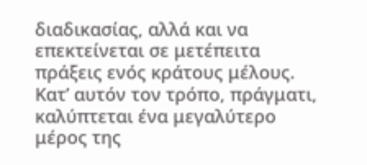διαδικασίας, αλλά και να επεκτείνεται σε μετέπειτα πράξεις ενός κράτους μέλους. Κατ’ αυτόν τον τρόπο, πράγματι, καλύπτεται ένα μεγαλύτερο μέρος της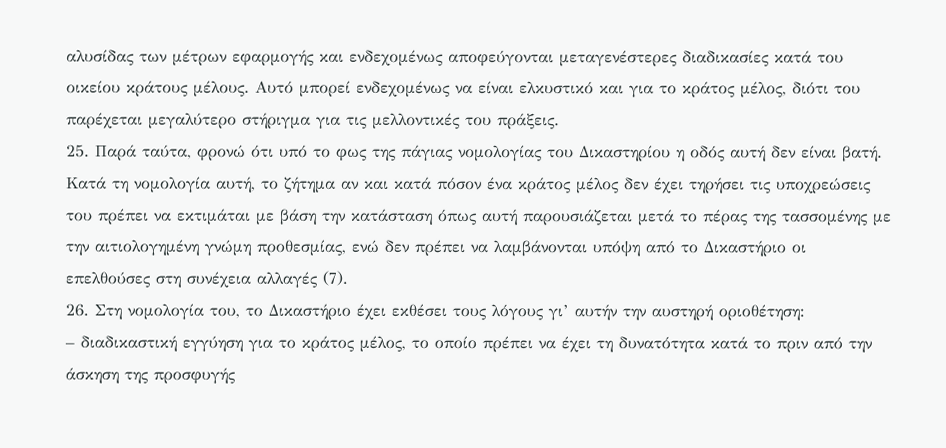αλυσίδας των μέτρων εφαρμογής και ενδεχομένως αποφεύγονται μεταγενέστερες διαδικασίες κατά του οικείου κράτους μέλους. Αυτό μπορεί ενδεχομένως να είναι ελκυστικό και για το κράτος μέλος, διότι του παρέχεται μεγαλύτερο στήριγμα για τις μελλοντικές του πράξεις.
25. Παρά ταύτα, φρονώ ότι υπό το φως της πάγιας νομολογίας του Δικαστηρίου η οδός αυτή δεν είναι βατή. Κατά τη νομολογία αυτή, το ζήτημα αν και κατά πόσον ένα κράτος μέλος δεν έχει τηρήσει τις υποχρεώσεις του πρέπει να εκτιμάται με βάση την κατάσταση όπως αυτή παρουσιάζεται μετά το πέρας της τασσομένης με την αιτιολογημένη γνώμη προθεσμίας, ενώ δεν πρέπει να λαμβάνονται υπόψη από το Δικαστήριο οι επελθούσες στη συνέχεια αλλαγές (7).
26. Στη νομολογία του, το Δικαστήριο έχει εκθέσει τους λόγους γι’ αυτήν την αυστηρή οριοθέτηση:
– διαδικαστική εγγύηση για το κράτος μέλος, το οποίο πρέπει να έχει τη δυνατότητα κατά το πριν από την άσκηση της προσφυγής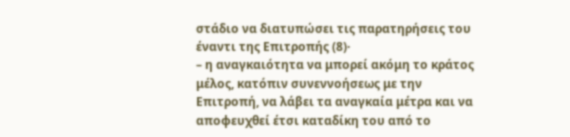στάδιο να διατυπώσει τις παρατηρήσεις του έναντι της Επιτροπής (8)·
– η αναγκαιότητα να μπορεί ακόμη το κράτος μέλος, κατόπιν συνεννοήσεως με την Επιτροπή, να λάβει τα αναγκαία μέτρα και να αποφευχθεί έτσι καταδίκη του από το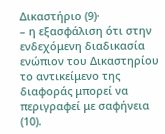Δικαστήριο (9)·
– η εξασφάλιση ότι στην ενδεχόμενη διαδικασία ενώπιον του Δικαστηρίου το αντικείμενο της διαφοράς μπορεί να περιγραφεί με σαφήνεια (10).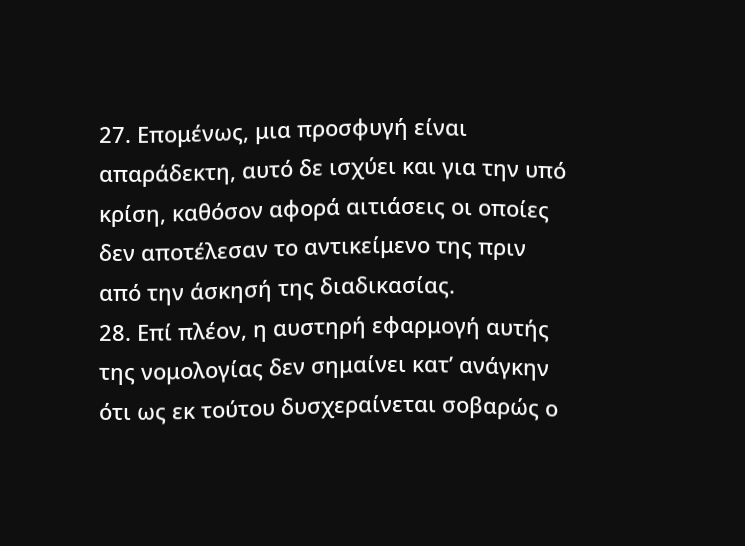27. Επομένως, μια προσφυγή είναι απαράδεκτη, αυτό δε ισχύει και για την υπό κρίση, καθόσον αφορά αιτιάσεις οι οποίες δεν αποτέλεσαν το αντικείμενο της πριν από την άσκησή της διαδικασίας.
28. Επί πλέον, η αυστηρή εφαρμογή αυτής της νομολογίας δεν σημαίνει κατ’ ανάγκην ότι ως εκ τούτου δυσχεραίνεται σοβαρώς ο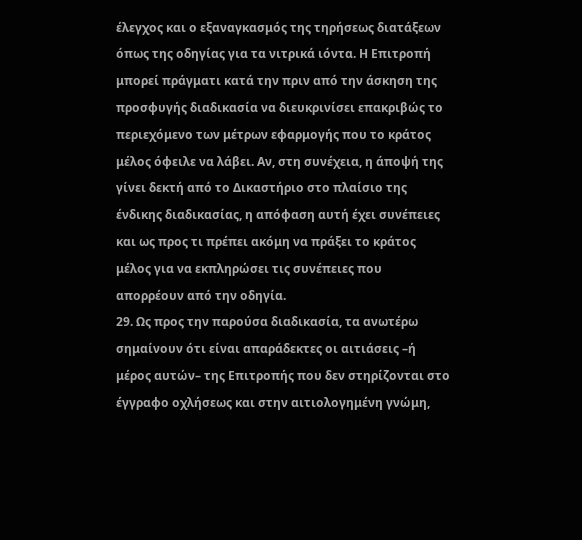έλεγχος και ο εξαναγκασμός της τηρήσεως διατάξεων όπως της οδηγίας για τα νιτρικά ιόντα. Η Επιτροπή μπορεί πράγματι κατά την πριν από την άσκηση της προσφυγής διαδικασία να διευκρινίσει επακριβώς το περιεχόμενο των μέτρων εφαρμογής που το κράτος μέλος όφειλε να λάβει. Αν, στη συνέχεια, η άποψή της γίνει δεκτή από το Δικαστήριο στο πλαίσιο της ένδικης διαδικασίας, η απόφαση αυτή έχει συνέπειες και ως προς τι πρέπει ακόμη να πράξει το κράτος μέλος για να εκπληρώσει τις συνέπειες που απορρέουν από την οδηγία.
29. Ως προς την παρούσα διαδικασία, τα ανωτέρω σημαίνουν ότι είναι απαράδεκτες οι αιτιάσεις –ή μέρος αυτών– της Επιτροπής που δεν στηρίζονται στο έγγραφο οχλήσεως και στην αιτιολογημένη γνώμη,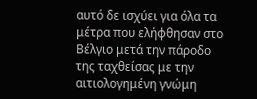αυτό δε ισχύει για όλα τα μέτρα που ελήφθησαν στο Βέλγιο μετά την πάροδο της ταχθείσας με την αιτιολογημένη γνώμη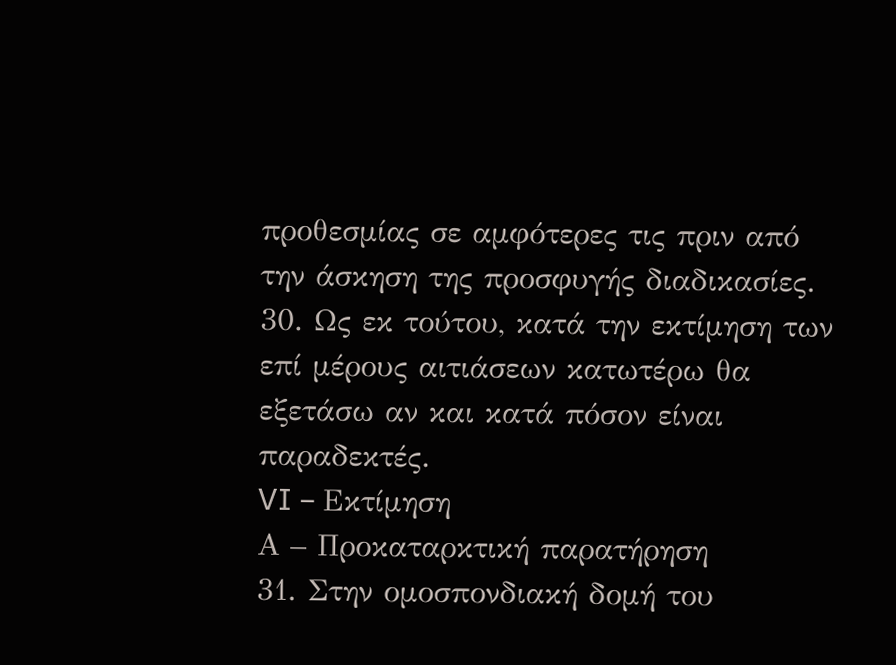προθεσμίας σε αμφότερες τις πριν από την άσκηση της προσφυγής διαδικασίες.
30. Ως εκ τούτου, κατά την εκτίμηση των επί μέρους αιτιάσεων κατωτέρω θα εξετάσω αν και κατά πόσον είναι παραδεκτές.
VI – Εκτίμηση
Α – Προκαταρκτική παρατήρηση
31. Στην ομοσπονδιακή δομή του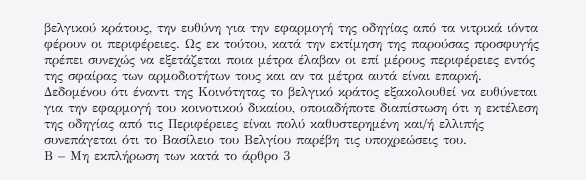βελγικού κράτους, την ευθύνη για την εφαρμογή της οδηγίας από τα νιτρικά ιόντα φέρουν οι περιφέρειες. Ως εκ τούτου, κατά την εκτίμηση της παρούσας προσφυγής πρέπει συνεχώς να εξετάζεται ποια μέτρα έλαβαν οι επί μέρους περιφέρειες εντός της σφαίρας των αρμοδιοτήτων τους και αν τα μέτρα αυτά είναι επαρκή. Δεδομένου ότι έναντι της Κοινότητας το βελγικό κράτος εξακολουθεί να ευθύνεται για την εφαρμογή του κοινοτικού δικαίου, οποιαδήποτε διαπίστωση ότι η εκτέλεση της οδηγίας από τις Περιφέρειες είναι πολύ καθυστερημένη και/ή ελλιπής συνεπάγεται ότι το Βασίλειο του Βελγίου παρέβη τις υποχρεώσεις του.
Β – Μη εκπλήρωση των κατά το άρθρο 3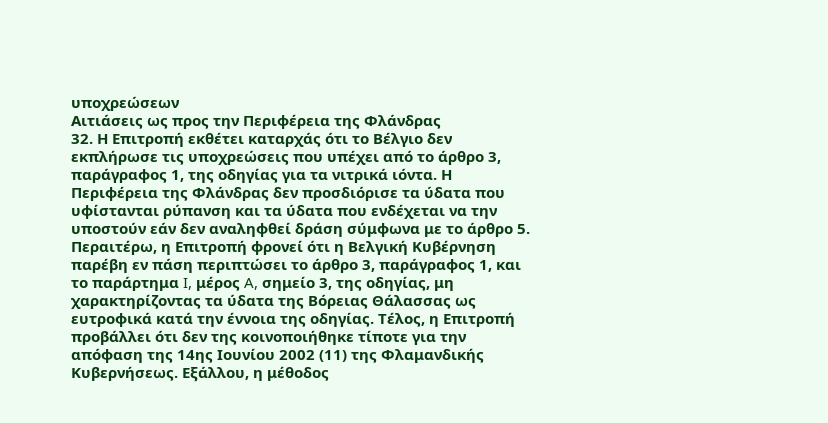υποχρεώσεων
Αιτιάσεις ως προς την Περιφέρεια της Φλάνδρας
32. Η Επιτροπή εκθέτει καταρχάς ότι το Βέλγιο δεν εκπλήρωσε τις υποχρεώσεις που υπέχει από το άρθρο 3, παράγραφος 1, της οδηγίας για τα νιτρικά ιόντα. Η Περιφέρεια της Φλάνδρας δεν προσδιόρισε τα ύδατα που υφίστανται ρύπανση και τα ύδατα που ενδέχεται να την υποστούν εάν δεν αναληφθεί δράση σύμφωνα με το άρθρο 5. Περαιτέρω, η Επιτροπή φρονεί ότι η Βελγική Κυβέρνηση παρέβη εν πάση περιπτώσει το άρθρο 3, παράγραφος 1, και το παράρτημα I, μέρος A, σημείο 3, της οδηγίας, μη χαρακτηρίζοντας τα ύδατα της Βόρειας Θάλασσας ως ευτροφικά κατά την έννοια της οδηγίας. Τέλος, η Επιτροπή προβάλλει ότι δεν της κοινοποιήθηκε τίποτε για την απόφαση της 14ης Ιουνίου 2002 (11) της Φλαμανδικής Κυβερνήσεως. Εξάλλου, η μέθοδος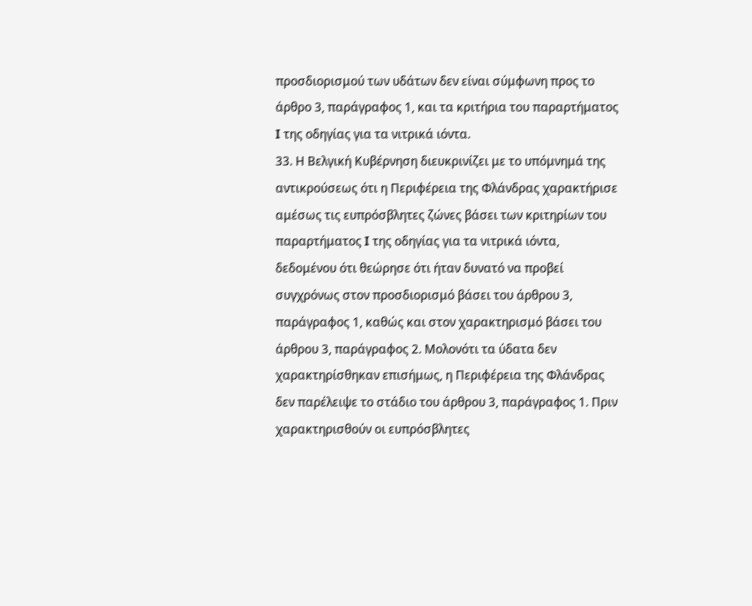προσδιορισμού των υδάτων δεν είναι σύμφωνη προς το άρθρο 3, παράγραφος 1, και τα κριτήρια του παραρτήματος I της οδηγίας για τα νιτρικά ιόντα.
33. Η Βελγική Κυβέρνηση διευκρινίζει με το υπόμνημά της αντικρούσεως ότι η Περιφέρεια της Φλάνδρας χαρακτήρισε αμέσως τις ευπρόσβλητες ζώνες βάσει των κριτηρίων του παραρτήματος I της οδηγίας για τα νιτρικά ιόντα, δεδομένου ότι θεώρησε ότι ήταν δυνατό να προβεί συγχρόνως στον προσδιορισμό βάσει του άρθρου 3, παράγραφος 1, καθώς και στον χαρακτηρισμό βάσει του άρθρου 3, παράγραφος 2. Μολονότι τα ύδατα δεν χαρακτηρίσθηκαν επισήμως, η Περιφέρεια της Φλάνδρας δεν παρέλειψε το στάδιο του άρθρου 3, παράγραφος 1. Πριν χαρακτηρισθούν οι ευπρόσβλητες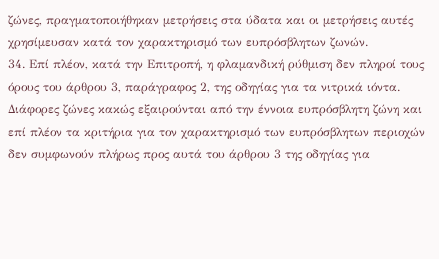ζώνες, πραγματοποιήθηκαν μετρήσεις στα ύδατα και οι μετρήσεις αυτές χρησίμευσαν κατά τον χαρακτηρισμό των ευπρόσβλητων ζωνών.
34. Επί πλέον, κατά την Επιτροπή, η φλαμανδική ρύθμιση δεν πληροί τους όρους του άρθρου 3, παράγραφος 2, της οδηγίας για τα νιτρικά ιόντα. Διάφορες ζώνες κακώς εξαιρούνται από την έννοια ευπρόσβλητη ζώνη και επί πλέον τα κριτήρια για τον χαρακτηρισμό των ευπρόσβλητων περιοχών δεν συμφωνούν πλήρως προς αυτά του άρθρου 3 της οδηγίας για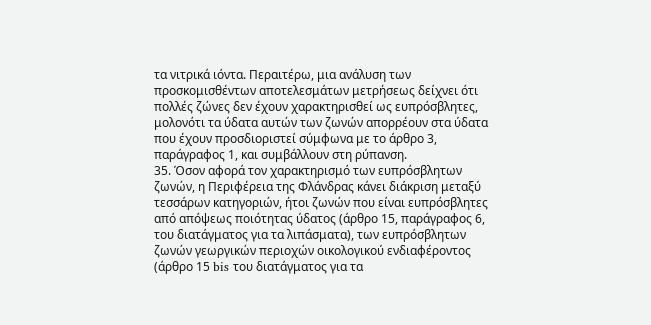τα νιτρικά ιόντα. Περαιτέρω, μια ανάλυση των προσκομισθέντων αποτελεσμάτων μετρήσεως δείχνει ότι πολλές ζώνες δεν έχουν χαρακτηρισθεί ως ευπρόσβλητες, μολονότι τα ύδατα αυτών των ζωνών απορρέουν στα ύδατα που έχουν προσδιοριστεί σύμφωνα με το άρθρο 3, παράγραφος 1, και συμβάλλουν στη ρύπανση.
35. Όσον αφορά τον χαρακτηρισμό των ευπρόσβλητων ζωνών, η Περιφέρεια της Φλάνδρας κάνει διάκριση μεταξύ τεσσάρων κατηγοριών, ήτοι ζωνών που είναι ευπρόσβλητες από απόψεως ποιότητας ύδατος (άρθρο 15, παράγραφος 6, του διατάγματος για τα λιπάσματα), των ευπρόσβλητων ζωνών γεωργικών περιοχών οικολογικού ενδιαφέροντος (άρθρο 15 bis του διατάγματος για τα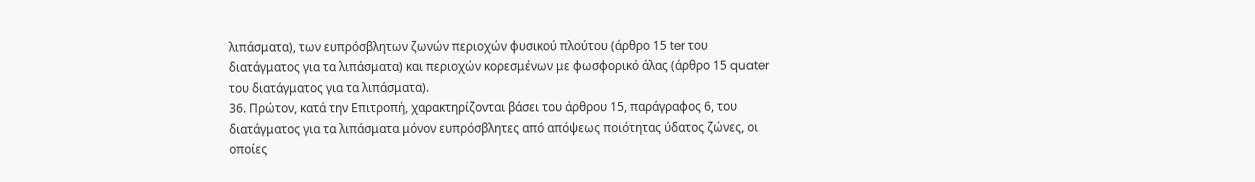λιπάσματα), των ευπρόσβλητων ζωνών περιοχών φυσικού πλούτου (άρθρο 15 ter του διατάγματος για τα λιπάσματα) και περιοχών κορεσμένων με φωσφορικό άλας (άρθρο 15 quater του διατάγματος για τα λιπάσματα).
36. Πρώτον, κατά την Επιτροπή, χαρακτηρίζονται βάσει του άρθρου 15, παράγραφος 6, του διατάγματος για τα λιπάσματα μόνον ευπρόσβλητες από απόψεως ποιότητας ύδατος ζώνες, οι οποίες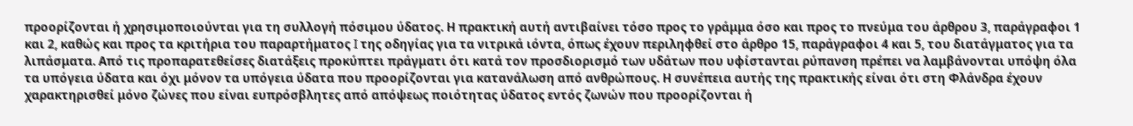προορίζονται ή χρησιμοποιούνται για τη συλλογή πόσιμου ύδατος. Η πρακτική αυτή αντιβαίνει τόσο προς το γράμμα όσο και προς το πνεύμα του άρθρου 3, παράγραφοι 1 και 2, καθώς και προς τα κριτήρια του παραρτήματος I της οδηγίας για τα νιτρικά ιόντα, όπως έχουν περιληφθεί στο άρθρο 15, παράγραφοι 4 και 5, του διατάγματος για τα λιπάσματα. Από τις προπαρατεθείσες διατάξεις προκύπτει πράγματι ότι κατά τον προσδιορισμό των υδάτων που υφίστανται ρύπανση πρέπει να λαμβάνονται υπόψη όλα τα υπόγεια ύδατα και όχι μόνον τα υπόγεια ύδατα που προορίζονται για κατανάλωση από ανθρώπους. Η συνέπεια αυτής της πρακτικής είναι ότι στη Φλάνδρα έχουν χαρακτηρισθεί μόνο ζώνες που είναι ευπρόσβλητες από απόψεως ποιότητας ύδατος εντός ζωνών που προορίζονται ή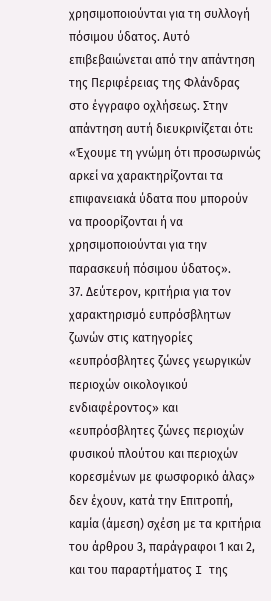χρησιμοποιούνται για τη συλλογή πόσιμου ύδατος. Αυτό επιβεβαιώνεται από την απάντηση της Περιφέρειας της Φλάνδρας στο έγγραφο οχλήσεως. Στην απάντηση αυτή διευκρινίζεται ότι: «Έχουμε τη γνώμη ότι προσωρινώς αρκεί να χαρακτηρίζονται τα επιφανειακά ύδατα που μπορούν να προορίζονται ή να χρησιμοποιούνται για την παρασκευή πόσιμου ύδατος».
37. Δεύτερον, κριτήρια για τον χαρακτηρισμό ευπρόσβλητων ζωνών στις κατηγορίες «ευπρόσβλητες ζώνες γεωργικών περιοχών οικολογικού ενδιαφέροντος» και «ευπρόσβλητες ζώνες περιοχών φυσικού πλούτου και περιοχών κορεσμένων με φωσφορικό άλας» δεν έχουν, κατά την Επιτροπή, καμία (άμεση) σχέση με τα κριτήρια του άρθρου 3, παράγραφοι 1 και 2, και του παραρτήματος I της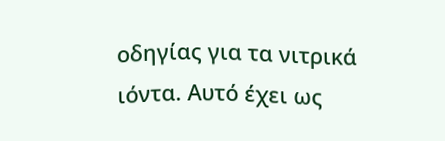οδηγίας για τα νιτρικά ιόντα. Αυτό έχει ως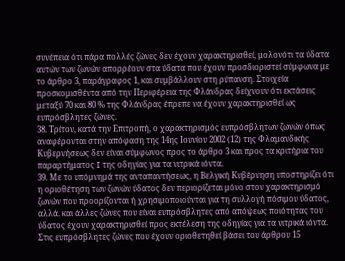συνέπεια ότι πάρα πολλές ζώνες δεν έχουν χαρακτηρισθεί, μολονότι τα ύδατα αυτών των ζωνών απορρέουν στα ύδατα που έχουν προσδιοριστεί σύμφωνα με το άρθρο 3, παράγραφος 1, και συμβάλλουν στη ρύπανση. Στοιχεία προσκομισθέντα από την Περιφέρεια της Φλάνδρας δείχνουν ότι εκτάσεις μεταξύ 70 και 80 % της Φλάνδρας έπρεπε να έχουν χαρακτηρισθεί ως ευπρόσβλητες ζώνες.
38. Τρίτον, κατά την Επιτροπή, ο χαρακτηρισμός ευπρόσβλητων ζωνών όπως αναφέρονται στην απόφαση της 14ης Ιουνίου 2002 (12) της Φλαμανδικής Κυβερνήσεως δεν είναι σύμφωνος προς το άρθρο 3 και προς τα κριτήρια του παραρτήματος I της οδηγίας για τα νιτρικά ιόντα.
39. Με το υπόμνημά της ανταπαντήσεως, η Βελγική Κυβέρνηση υποστηρίζει ότι η οριοθέτηση των ζωνών ύδατος δεν περιορίζεται μόνο στον χαρακτηρισμό ζωνών που προορίζονται ή χρησιμοποιούνται για τη συλλογή πόσιμου ύδατος, αλλά. και άλλες ζώνες που είναι ευπρόσβλητες από απόψεως ποιότητας του ύδατος έχουν χαρακτηρισθεί προς εκτέλεση της οδηγίας για τα νιτρικά ιόντα. Στις ευπρόσβλητες ζώνες που έχουν οριοθετηθεί βάσει του άρθρου 15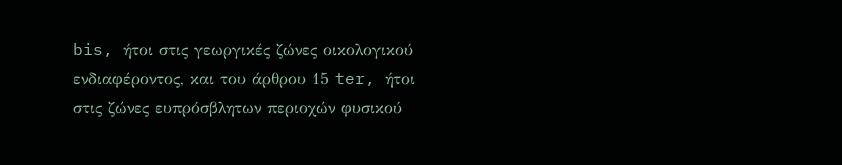bis, ήτοι στις γεωργικές ζώνες οικολογικού ενδιαφέροντος, και του άρθρου 15 ter, ήτοι στις ζώνες ευπρόσβλητων περιοχών φυσικού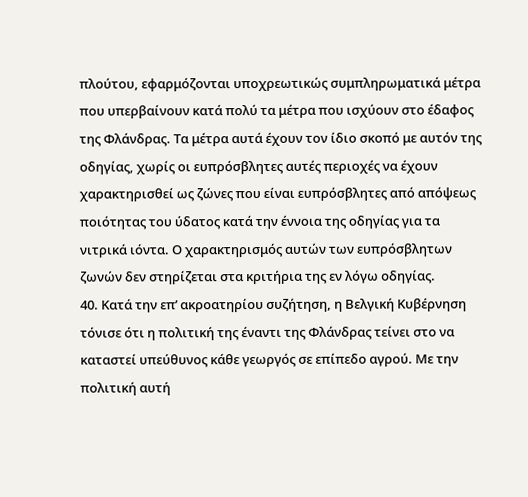πλούτου, εφαρμόζονται υποχρεωτικώς συμπληρωματικά μέτρα που υπερβαίνουν κατά πολύ τα μέτρα που ισχύουν στο έδαφος της Φλάνδρας. Τα μέτρα αυτά έχουν τον ίδιο σκοπό με αυτόν της οδηγίας, χωρίς οι ευπρόσβλητες αυτές περιοχές να έχουν χαρακτηρισθεί ως ζώνες που είναι ευπρόσβλητες από απόψεως ποιότητας του ύδατος κατά την έννοια της οδηγίας για τα νιτρικά ιόντα. Ο χαρακτηρισμός αυτών των ευπρόσβλητων ζωνών δεν στηρίζεται στα κριτήρια της εν λόγω οδηγίας.
40. Κατά την επ’ ακροατηρίου συζήτηση, η Βελγική Κυβέρνηση τόνισε ότι η πολιτική της έναντι της Φλάνδρας τείνει στο να καταστεί υπεύθυνος κάθε γεωργός σε επίπεδο αγρού. Με την πολιτική αυτή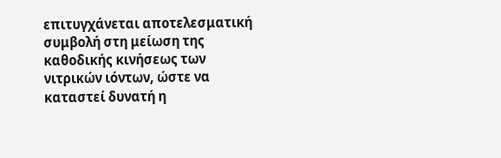επιτυγχάνεται αποτελεσματική συμβολή στη μείωση της καθοδικής κινήσεως των νιτρικών ιόντων, ώστε να καταστεί δυνατή η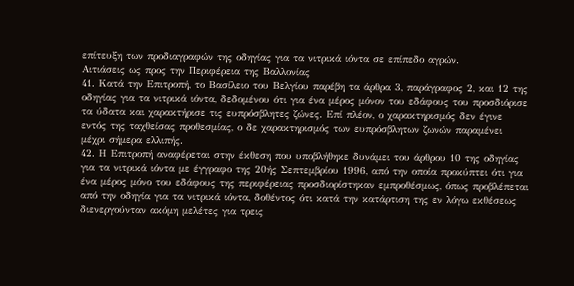επίτευξη των προδιαγραφών της οδηγίας για τα νιτρικά ιόντα σε επίπεδο αγρών.
Αιτιάσεις ως προς την Περιφέρεια της Βαλλονίας
41. Κατά την Επιτροπή, το Βασίλειο του Βελγίου παρέβη τα άρθρα 3, παράγραφος 2, και 12 της οδηγίας για τα νιτρικά ιόντα, δεδομένου ότι για ένα μέρος μόνον του εδάφους του προσδιόρισε τα ύδατα και χαρακτήρισε τις ευπρόσβλητες ζώνες. Επί πλέον, ο χαρακτηρισμός δεν έγινε εντός της ταχθείσας προθεσμίας, ο δε χαρακτηρισμός των ευπρόσβλητων ζωνών παραμένει μέχρι σήμερα ελλιπής.
42. Η Επιτροπή αναφέρεται στην έκθεση που υποβλήθηκε δυνάμει του άρθρου 10 της οδηγίας για τα νιτρικά ιόντα με έγγραφο της 20ής Σεπτεμβρίου 1996, από την οποία προκύπτει ότι για ένα μέρος μόνο του εδάφους της περιφέρειας προσδιορίστηκαν εμπροθέσμως, όπως προβλέπεται από την οδηγία για τα νιτρικά ιόντα, δοθέντος ότι κατά την κατάρτιση της εν λόγω εκθέσεως διενεργούνταν ακόμη μελέτες για τρεις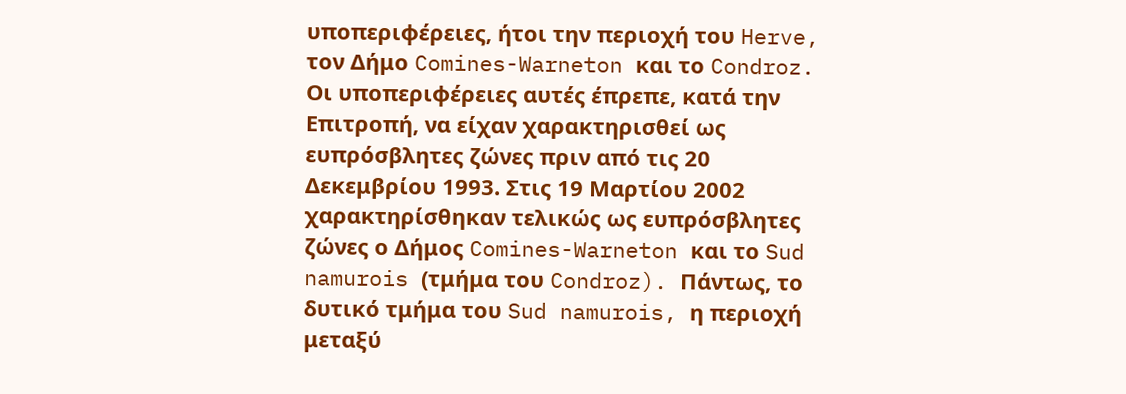υποπεριφέρειες, ήτοι την περιοχή του Herve, τον Δήμο Comines-Warneton και το Condroz. Οι υποπεριφέρειες αυτές έπρεπε, κατά την Επιτροπή, να είχαν χαρακτηρισθεί ως ευπρόσβλητες ζώνες πριν από τις 20 Δεκεμβρίου 1993. Στις 19 Μαρτίου 2002 χαρακτηρίσθηκαν τελικώς ως ευπρόσβλητες ζώνες ο Δήμος Comines-Warneton και το Sud namurois (τμήμα του Condroz). Πάντως, το δυτικό τμήμα του Sud namurois, η περιοχή μεταξύ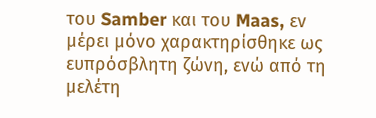του Samber και του Maas, εν μέρει μόνο χαρακτηρίσθηκε ως ευπρόσβλητη ζώνη, ενώ από τη μελέτη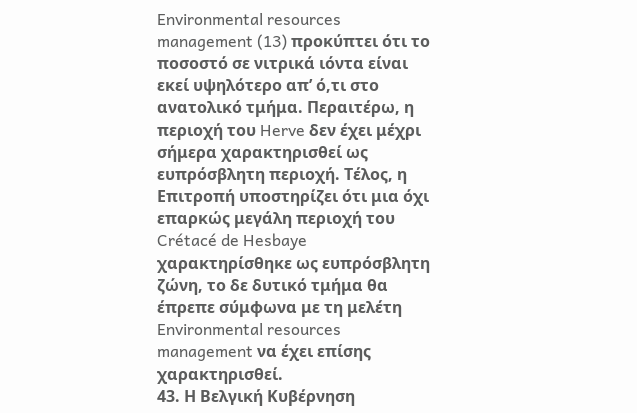Environmental resources management (13) προκύπτει ότι το ποσοστό σε νιτρικά ιόντα είναι εκεί υψηλότερο απ’ ό,τι στο ανατολικό τμήμα. Περαιτέρω, η περιοχή του Herve δεν έχει μέχρι σήμερα χαρακτηρισθεί ως ευπρόσβλητη περιοχή. Τέλος, η Επιτροπή υποστηρίζει ότι μια όχι επαρκώς μεγάλη περιοχή του Crétacé de Hesbaye χαρακτηρίσθηκε ως ευπρόσβλητη ζώνη, το δε δυτικό τμήμα θα έπρεπε σύμφωνα με τη μελέτη Environmental resources management να έχει επίσης χαρακτηρισθεί.
43. Η Βελγική Κυβέρνηση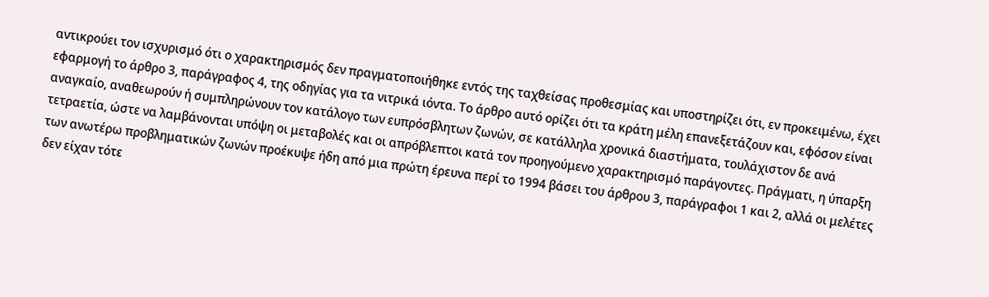αντικρούει τον ισχυρισμό ότι ο χαρακτηρισμός δεν πραγματοποιήθηκε εντός της ταχθείσας προθεσμίας και υποστηρίζει ότι, εν προκειμένω, έχει εφαρμογή το άρθρο 3, παράγραφος 4, της οδηγίας για τα νιτρικά ιόντα. Το άρθρο αυτό ορίζει ότι τα κράτη μέλη επανεξετάζουν και, εφόσον είναι αναγκαίο, αναθεωρούν ή συμπληρώνουν τον κατάλογο των ευπρόσβλητων ζωνών, σε κατάλληλα χρονικά διαστήματα, τουλάχιστον δε ανά τετραετία, ώστε να λαμβάνονται υπόψη οι μεταβολές και οι απρόβλεπτοι κατά τον προηγούμενο χαρακτηρισμό παράγοντες. Πράγματι, η ύπαρξη των ανωτέρω προβληματικών ζωνών προέκυψε ήδη από μια πρώτη έρευνα περί το 1994 βάσει του άρθρου 3, παράγραφοι 1 και 2, αλλά οι μελέτες δεν είχαν τότε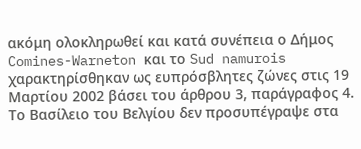ακόμη ολοκληρωθεί και κατά συνέπεια ο Δήμος Comines-Warneton και το Sud namurois χαρακτηρίσθηκαν ως ευπρόσβλητες ζώνες στις 19 Μαρτίου 2002 βάσει του άρθρου 3, παράγραφος 4. Το Βασίλειο του Βελγίου δεν προσυπέγραψε στα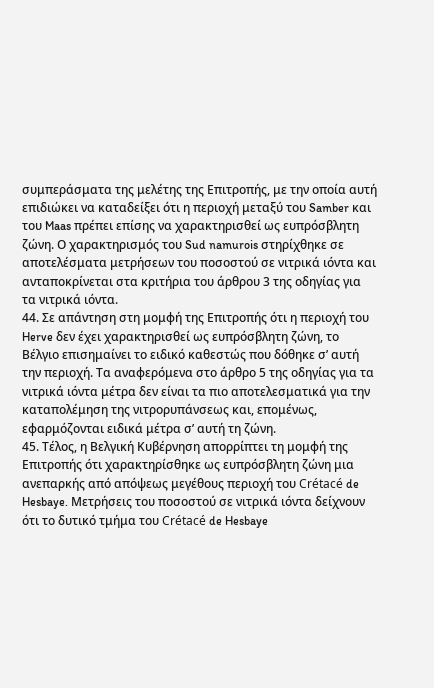συμπεράσματα της μελέτης της Επιτροπής, με την οποία αυτή επιδιώκει να καταδείξει ότι η περιοχή μεταξύ του Samber και του Maas πρέπει επίσης να χαρακτηρισθεί ως ευπρόσβλητη ζώνη. Ο χαρακτηρισμός του Sud namurois στηρίχθηκε σε αποτελέσματα μετρήσεων του ποσοστού σε νιτρικά ιόντα και ανταποκρίνεται στα κριτήρια του άρθρου 3 της οδηγίας για τα νιτρικά ιόντα.
44. Σε απάντηση στη μομφή της Επιτροπής ότι η περιοχή του Herve δεν έχει χαρακτηρισθεί ως ευπρόσβλητη ζώνη, το Βέλγιο επισημαίνει το ειδικό καθεστώς που δόθηκε σ’ αυτή την περιοχή. Τα αναφερόμενα στο άρθρο 5 της οδηγίας για τα νιτρικά ιόντα μέτρα δεν είναι τα πιο αποτελεσματικά για την καταπολέμηση της νιτρορυπάνσεως και, επομένως, εφαρμόζονται ειδικά μέτρα σ’ αυτή τη ζώνη.
45. Τέλος, η Βελγική Κυβέρνηση απορρίπτει τη μομφή της Επιτροπής ότι χαρακτηρίσθηκε ως ευπρόσβλητη ζώνη μια ανεπαρκής από απόψεως μεγέθους περιοχή του Crétacé de Hesbaye. Μετρήσεις του ποσοστού σε νιτρικά ιόντα δείχνουν ότι το δυτικό τμήμα του Crétacé de Hesbaye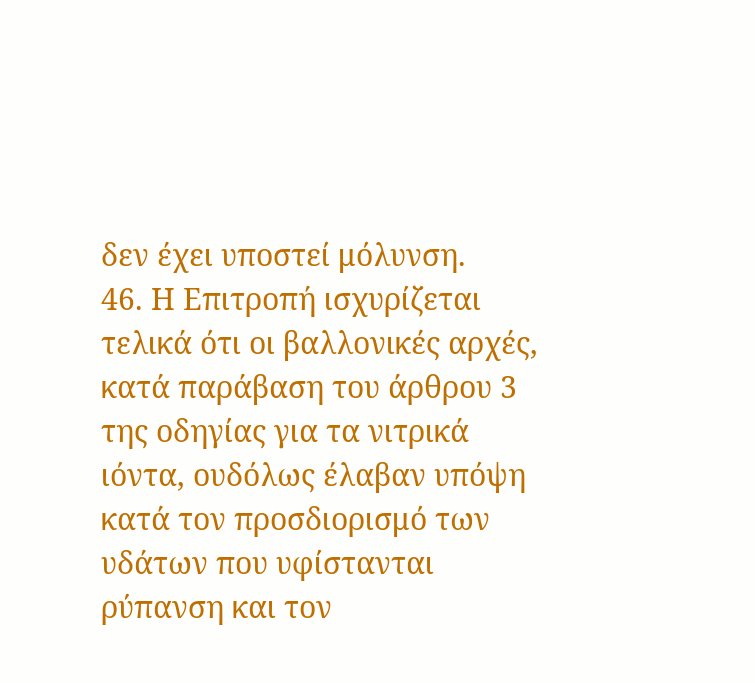δεν έχει υποστεί μόλυνση.
46. Η Επιτροπή ισχυρίζεται τελικά ότι οι βαλλονικές αρχές, κατά παράβαση του άρθρου 3 της οδηγίας για τα νιτρικά ιόντα, ουδόλως έλαβαν υπόψη κατά τον προσδιορισμό των υδάτων που υφίστανται ρύπανση και τον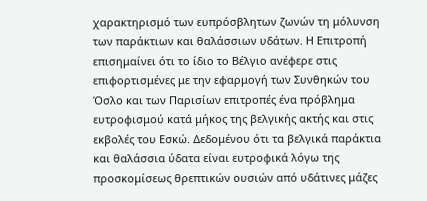χαρακτηρισμό των ευπρόσβλητων ζωνών τη μόλυνση των παράκτιων και θαλάσσιων υδάτων. Η Επιτροπή επισημαίνει ότι το ίδιο το Βέλγιο ανέφερε στις επιφορτισμένες με την εφαρμογή των Συνθηκών του Όσλο και των Παρισίων επιτροπές ένα πρόβλημα ευτροφισμού κατά μήκος της βελγικής ακτής και στις εκβολές του Εσκώ. Δεδομένου ότι τα βελγικά παράκτια και θαλάσσια ύδατα είναι ευτροφικά λόγω της προσκομίσεως θρεπτικών ουσιών από υδάτινες μάζες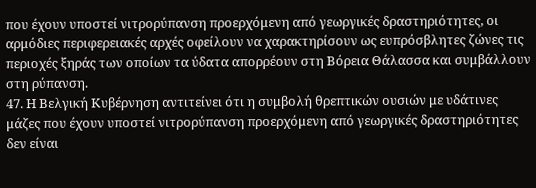που έχουν υποστεί νιτρορύπανση προερχόμενη από γεωργικές δραστηριότητες, οι αρμόδιες περιφερειακές αρχές οφείλουν να χαρακτηρίσουν ως ευπρόσβλητες ζώνες τις περιοχές ξηράς των οποίων τα ύδατα απορρέουν στη Βόρεια Θάλασσα και συμβάλλουν στη ρύπανση.
47. Η Βελγική Κυβέρνηση αντιτείνει ότι η συμβολή θρεπτικών ουσιών με υδάτινες μάζες που έχουν υποστεί νιτρορύπανση προερχόμενη από γεωργικές δραστηριότητες δεν είναι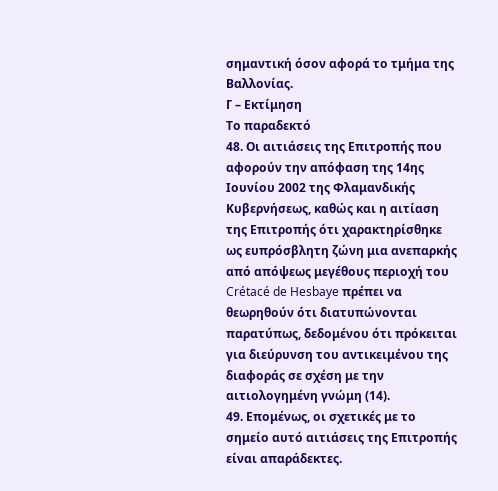σημαντική όσον αφορά το τμήμα της Βαλλονίας.
Γ – Εκτίμηση
Το παραδεκτό
48. Οι αιτιάσεις της Επιτροπής που αφορούν την απόφαση της 14ης Ιουνίου 2002 της Φλαμανδικής Κυβερνήσεως, καθώς και η αιτίαση της Επιτροπής ότι χαρακτηρίσθηκε ως ευπρόσβλητη ζώνη μια ανεπαρκής από απόψεως μεγέθους περιοχή του Crétacé de Hesbaye πρέπει να θεωρηθούν ότι διατυπώνονται παρατύπως, δεδομένου ότι πρόκειται για διεύρυνση του αντικειμένου της διαφοράς σε σχέση με την αιτιολογημένη γνώμη (14).
49. Επομένως, οι σχετικές με το σημείο αυτό αιτιάσεις της Επιτροπής είναι απαράδεκτες.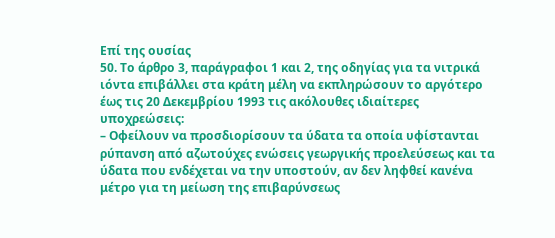Επί της ουσίας
50. Το άρθρο 3, παράγραφοι 1 και 2, της οδηγίας για τα νιτρικά ιόντα επιβάλλει στα κράτη μέλη να εκπληρώσουν το αργότερο έως τις 20 Δεκεμβρίου 1993 τις ακόλουθες ιδιαίτερες υποχρεώσεις:
– Οφείλουν να προσδιορίσουν τα ύδατα τα οποία υφίστανται ρύπανση από αζωτούχες ενώσεις γεωργικής προελεύσεως και τα ύδατα που ενδέχεται να την υποστούν, αν δεν ληφθεί κανένα μέτρο για τη μείωση της επιβαρύνσεως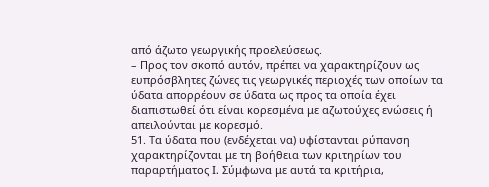από άζωτο γεωργικής προελεύσεως.
– Προς τον σκοπό αυτόν, πρέπει να χαρακτηρίζουν ως ευπρόσβλητες ζώνες τις γεωργικές περιοχές των οποίων τα ύδατα απορρέουν σε ύδατα ως προς τα οποία έχει διαπιστωθεί ότι είναι κορεσμένα με αζωτούχες ενώσεις ή απειλούνται με κορεσμό.
51. Τα ύδατα που (ενδέχεται να) υφίστανται ρύπανση χαρακτηρίζονται με τη βοήθεια των κριτηρίων του παραρτήματος I. Σύμφωνα με αυτά τα κριτήρια,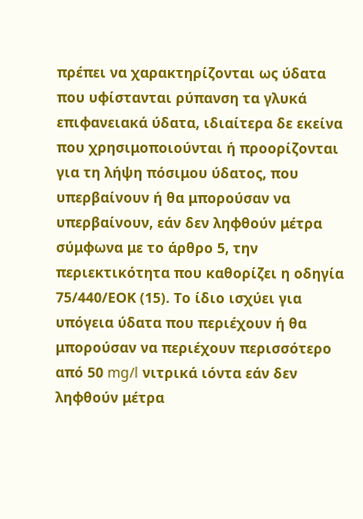πρέπει να χαρακτηρίζονται ως ύδατα που υφίστανται ρύπανση τα γλυκά επιφανειακά ύδατα, ιδιαίτερα δε εκείνα που χρησιμοποιούνται ή προορίζονται για τη λήψη πόσιμου ύδατος, που υπερβαίνουν ή θα μπορούσαν να υπερβαίνουν, εάν δεν ληφθούν μέτρα σύμφωνα με το άρθρο 5, την περιεκτικότητα που καθορίζει η οδηγία 75/440/ΕΟΚ (15). Το ίδιο ισχύει για υπόγεια ύδατα που περιέχουν ή θα μπορούσαν να περιέχουν περισσότερο από 50 mg/l νιτρικά ιόντα εάν δεν ληφθούν μέτρα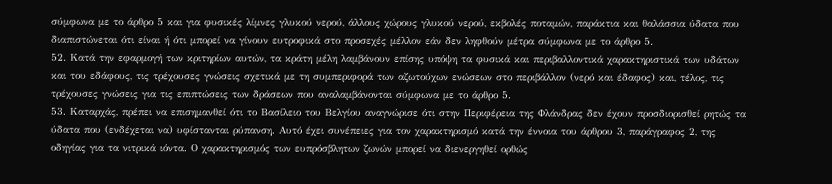σύμφωνα με το άρθρο 5 και για φυσικές λίμνες γλυκού νερού, άλλους χώρους γλυκού νερού, εκβολές ποταμών, παράκτια και θαλάσσια ύδατα που διαπιστώνεται ότι είναι ή ότι μπορεί να γίνουν ευτροφικά στο προσεχές μέλλον εάν δεν ληφθούν μέτρα σύμφωνα με το άρθρο 5.
52. Κατά την εφαρμογή των κριτηρίων αυτών, τα κράτη μέλη λαμβάνουν επίσης υπόψη τα φυσικά και περιβαλλοντικά χαρακτηριστικά των υδάτων και του εδάφους, τις τρέχουσες γνώσεις σχετικά με τη συμπεριφορά των αζωτούχων ενώσεων στο περιβάλλον (νερό και έδαφος) και, τέλος, τις τρέχουσες γνώσεις για τις επιπτώσεις των δράσεων που αναλαμβάνονται σύμφωνα με το άρθρο 5.
53. Καταρχάς, πρέπει να επισημανθεί ότι το Βασίλειο του Βελγίου αναγνώρισε ότι στην Περιφέρεια της Φλάνδρας δεν έχουν προσδιορισθεί ρητώς τα ύδατα που (ενδέχεται να) υφίστανται ρύπανση. Αυτό έχει συνέπειες για τον χαρακτηρισμό κατά την έννοια του άρθρου 3, παράγραφος 2, της οδηγίας για τα νιτρικά ιόντα. Ο χαρακτηρισμός των ευπρόσβλητων ζωνών μπορεί να διενεργηθεί ορθώς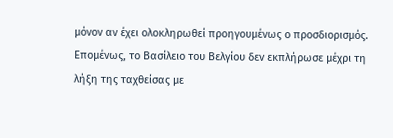μόνον αν έχει ολοκληρωθεί προηγουμένως ο προσδιορισμός. Επομένως, το Βασίλειο του Βελγίου δεν εκπλήρωσε μέχρι τη λήξη της ταχθείσας με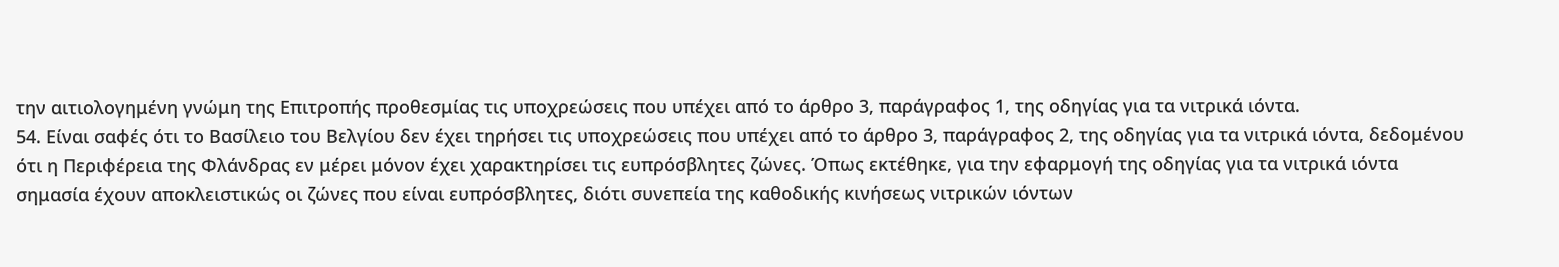την αιτιολογημένη γνώμη της Επιτροπής προθεσμίας τις υποχρεώσεις που υπέχει από το άρθρο 3, παράγραφος 1, της οδηγίας για τα νιτρικά ιόντα.
54. Είναι σαφές ότι το Βασίλειο του Βελγίου δεν έχει τηρήσει τις υποχρεώσεις που υπέχει από το άρθρο 3, παράγραφος 2, της οδηγίας για τα νιτρικά ιόντα, δεδομένου ότι η Περιφέρεια της Φλάνδρας εν μέρει μόνον έχει χαρακτηρίσει τις ευπρόσβλητες ζώνες. Όπως εκτέθηκε, για την εφαρμογή της οδηγίας για τα νιτρικά ιόντα σημασία έχουν αποκλειστικώς οι ζώνες που είναι ευπρόσβλητες, διότι συνεπεία της καθοδικής κινήσεως νιτρικών ιόντων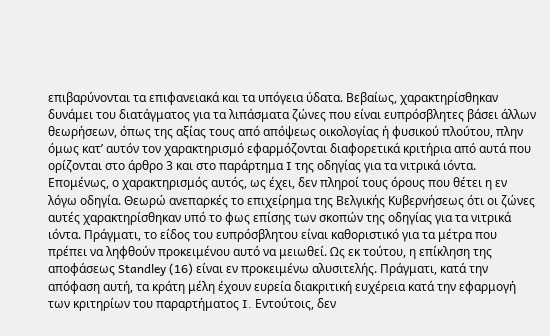επιβαρύνονται τα επιφανειακά και τα υπόγεια ύδατα. Βεβαίως, χαρακτηρίσθηκαν δυνάμει του διατάγματος για τα λιπάσματα ζώνες που είναι ευπρόσβλητες βάσει άλλων θεωρήσεων, όπως της αξίας τους από απόψεως οικολογίας ή φυσικού πλούτου, πλην όμως κατ’ αυτόν τον χαρακτηρισμό εφαρμόζονται διαφορετικά κριτήρια από αυτά που ορίζονται στο άρθρο 3 και στο παράρτημα I της οδηγίας για τα νιτρικά ιόντα. Επομένως, ο χαρακτηρισμός αυτός, ως έχει, δεν πληροί τους όρους που θέτει η εν λόγω οδηγία. Θεωρώ ανεπαρκές το επιχείρημα της Βελγικής Κυβερνήσεως ότι οι ζώνες αυτές χαρακτηρίσθηκαν υπό το φως επίσης των σκοπών της οδηγίας για τα νιτρικά ιόντα. Πράγματι, το είδος του ευπρόσβλητου είναι καθοριστικό για τα μέτρα που πρέπει να ληφθούν προκειμένου αυτό να μειωθεί. Ως εκ τούτου, η επίκληση της αποφάσεως Standley (16) είναι εν προκειμένω αλυσιτελής. Πράγματι, κατά την απόφαση αυτή, τα κράτη μέλη έχουν ευρεία διακριτική ευχέρεια κατά την εφαρμογή των κριτηρίων του παραρτήματος I. Εντούτοις, δεν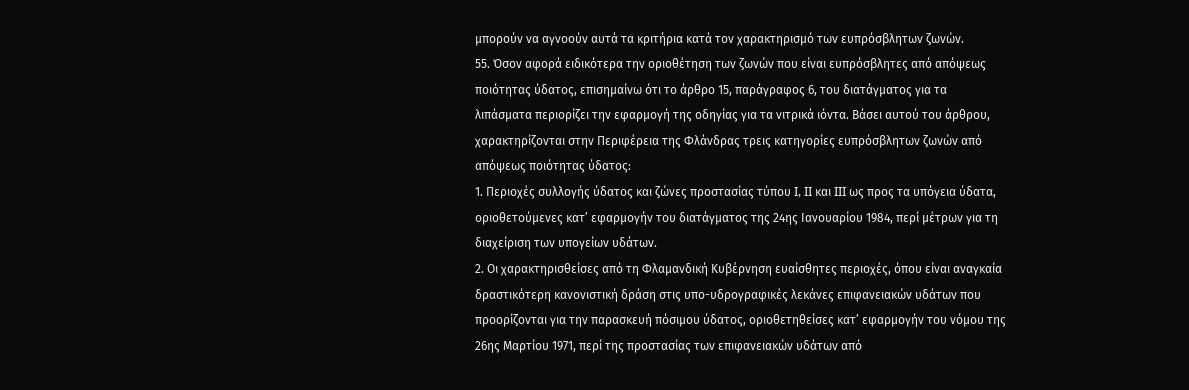μπορούν να αγνοούν αυτά τα κριτήρια κατά τον χαρακτηρισμό των ευπρόσβλητων ζωνών.
55. Όσον αφορά ειδικότερα την οριοθέτηση των ζωνών που είναι ευπρόσβλητες από απόψεως ποιότητας ύδατος, επισημαίνω ότι το άρθρο 15, παράγραφος 6, του διατάγματος για τα λιπάσματα περιορίζει την εφαρμογή της οδηγίας για τα νιτρικά ιόντα. Βάσει αυτού του άρθρου, χαρακτηρίζονται στην Περιφέρεια της Φλάνδρας τρεις κατηγορίες ευπρόσβλητων ζωνών από απόψεως ποιότητας ύδατος:
1. Περιοχές συλλογής ύδατος και ζώνες προστασίας τύπου I, II και III ως προς τα υπόγεια ύδατα, οριοθετούμενες κατ’ εφαρμογήν του διατάγματος της 24ης Ιανουαρίου 1984, περί μέτρων για τη διαχείριση των υπογείων υδάτων.
2. Οι χαρακτηρισθείσες από τη Φλαμανδική Κυβέρνηση ευαίσθητες περιοχές, όπου είναι αναγκαία δραστικότερη κανονιστική δράση στις υπο-υδρογραφικές λεκάνες επιφανειακών υδάτων που προορίζονται για την παρασκευή πόσιμου ύδατος, οριοθετηθείσες κατ’ εφαρμογήν του νόμου της 26ης Μαρτίου 1971, περί της προστασίας των επιφανειακών υδάτων από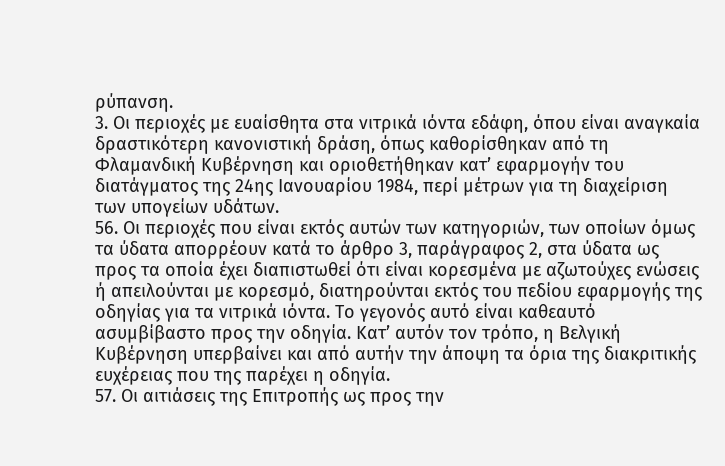ρύπανση.
3. Οι περιοχές με ευαίσθητα στα νιτρικά ιόντα εδάφη, όπου είναι αναγκαία δραστικότερη κανονιστική δράση, όπως καθορίσθηκαν από τη Φλαμανδική Κυβέρνηση και οριοθετήθηκαν κατ’ εφαρμογήν του διατάγματος της 24ης Ιανουαρίου 1984, περί μέτρων για τη διαχείριση των υπογείων υδάτων.
56. Οι περιοχές που είναι εκτός αυτών των κατηγοριών, των οποίων όμως τα ύδατα απορρέουν κατά το άρθρο 3, παράγραφος 2, στα ύδατα ως προς τα οποία έχει διαπιστωθεί ότι είναι κορεσμένα με αζωτούχες ενώσεις ή απειλούνται με κορεσμό, διατηρούνται εκτός του πεδίου εφαρμογής της οδηγίας για τα νιτρικά ιόντα. Το γεγονός αυτό είναι καθεαυτό ασυμβίβαστο προς την οδηγία. Κατ’ αυτόν τον τρόπο, η Βελγική Κυβέρνηση υπερβαίνει και από αυτήν την άποψη τα όρια της διακριτικής ευχέρειας που της παρέχει η οδηγία.
57. Οι αιτιάσεις της Επιτροπής ως προς την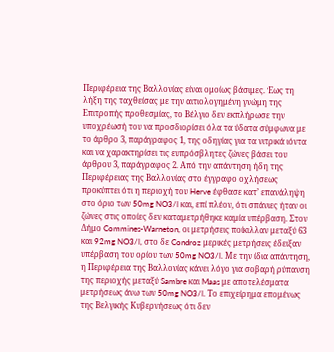Περιφέρεια της Βαλλονίας είναι ομοίως βάσιμες. Έως τη λήξη της ταχθείσας με την αιτιολογημένη γνώμη της Επιτροπής προθεσμίας, το Βέλγιο δεν εκπλήρωσε την υποχρέωσή του να προσδιορίσει όλα τα ύδατα σύμφωνα με το άρθρο 3, παράγραφος 1, της οδηγίας για τα νιτρικά ιόντα και να χαρακτηρίσει τις ευπρόσβλητες ζώνες βάσει του άρθρου 3, παράγραφος 2. Από την απάντηση ήδη της Περιφέρειας της Βαλλονίας στο έγγραφο οχλήσεως προκύπτει ότι η περιοχή του Herve έφθασε κατ’ επανάληψη στο όριο των 50mg NO3/l και, επί πλέον, ότι σπάνιες ήταν οι ζώνες στις οποίες δεν καταμετρήθηκε καμία υπέρβαση. Στον Δήμο Commines-Warneton, οι μετρήσεις ποίκιλλαν μεταξύ 63 και 92mg NO3/l, στο δε Condroz μερικές μετρήσεις έδειξαν υπέρβαση του ορίου των 50mg NO3/l. Με την ίδια απάντηση, η Περιφέρεια της Βαλλονίας κάνει λόγο για σοβαρή ρύπανση της περιοχής μεταξύ Sambre και Maas με αποτελέσματα μετρήσεως άνω των 50mg NO3/l. Το επιχείρημα επομένως της Βελγικής Κυβερνήσεως ότι δεν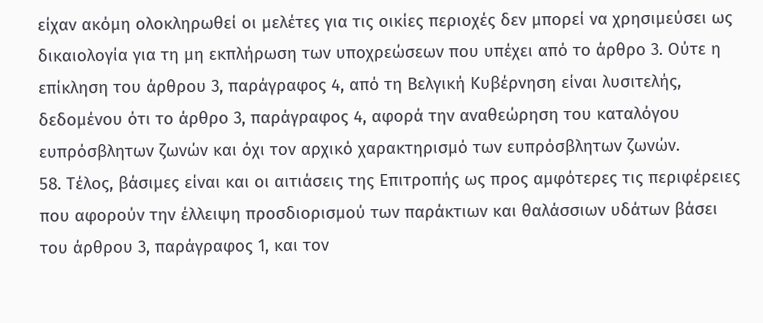είχαν ακόμη ολοκληρωθεί οι μελέτες για τις οικίες περιοχές δεν μπορεί να χρησιμεύσει ως δικαιολογία για τη μη εκπλήρωση των υποχρεώσεων που υπέχει από το άρθρο 3. Ούτε η επίκληση του άρθρου 3, παράγραφος 4, από τη Βελγική Κυβέρνηση είναι λυσιτελής, δεδομένου ότι το άρθρο 3, παράγραφος 4, αφορά την αναθεώρηση του καταλόγου ευπρόσβλητων ζωνών και όχι τον αρχικό χαρακτηρισμό των ευπρόσβλητων ζωνών.
58. Τέλος, βάσιμες είναι και οι αιτιάσεις της Επιτροπής ως προς αμφότερες τις περιφέρειες που αφορούν την έλλειψη προσδιορισμού των παράκτιων και θαλάσσιων υδάτων βάσει του άρθρου 3, παράγραφος 1, και τον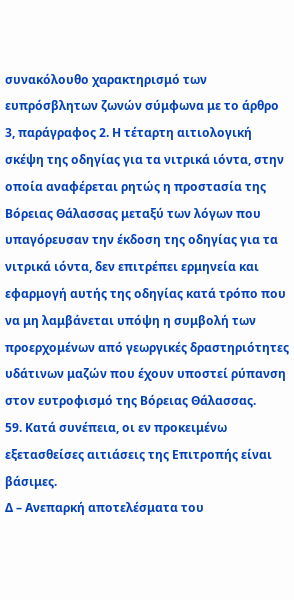συνακόλουθο χαρακτηρισμό των ευπρόσβλητων ζωνών σύμφωνα με το άρθρο 3, παράγραφος 2. Η τέταρτη αιτιολογική σκέψη της οδηγίας για τα νιτρικά ιόντα, στην οποία αναφέρεται ρητώς η προστασία της Βόρειας Θάλασσας μεταξύ των λόγων που υπαγόρευσαν την έκδοση της οδηγίας για τα νιτρικά ιόντα, δεν επιτρέπει ερμηνεία και εφαρμογή αυτής της οδηγίας κατά τρόπο που να μη λαμβάνεται υπόψη η συμβολή των προερχομένων από γεωργικές δραστηριότητες υδάτινων μαζών που έχουν υποστεί ρύπανση στον ευτροφισμό της Βόρειας Θάλασσας.
59. Κατά συνέπεια, οι εν προκειμένω εξετασθείσες αιτιάσεις της Επιτροπής είναι βάσιμες.
Δ – Ανεπαρκή αποτελέσματα του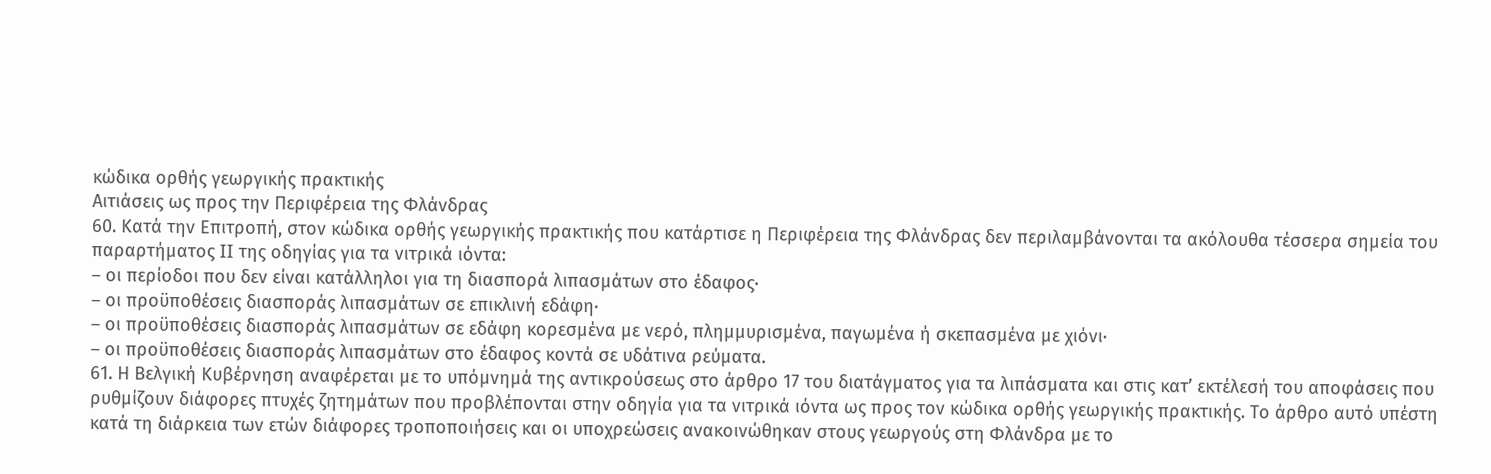κώδικα ορθής γεωργικής πρακτικής
Αιτιάσεις ως προς την Περιφέρεια της Φλάνδρας
60. Κατά την Επιτροπή, στον κώδικα ορθής γεωργικής πρακτικής που κατάρτισε η Περιφέρεια της Φλάνδρας δεν περιλαμβάνονται τα ακόλουθα τέσσερα σημεία του παραρτήματος II της οδηγίας για τα νιτρικά ιόντα:
– οι περίοδοι που δεν είναι κατάλληλοι για τη διασπορά λιπασμάτων στο έδαφος·
– οι προϋποθέσεις διασποράς λιπασμάτων σε επικλινή εδάφη·
– οι προϋποθέσεις διασποράς λιπασμάτων σε εδάφη κορεσμένα με νερό, πλημμυρισμένα, παγωμένα ή σκεπασμένα με χιόνι·
– οι προϋποθέσεις διασποράς λιπασμάτων στο έδαφος κοντά σε υδάτινα ρεύματα.
61. Η Βελγική Κυβέρνηση αναφέρεται με το υπόμνημά της αντικρούσεως στο άρθρο 17 του διατάγματος για τα λιπάσματα και στις κατ’ εκτέλεσή του αποφάσεις που ρυθμίζουν διάφορες πτυχές ζητημάτων που προβλέπονται στην οδηγία για τα νιτρικά ιόντα ως προς τον κώδικα ορθής γεωργικής πρακτικής. Το άρθρο αυτό υπέστη κατά τη διάρκεια των ετών διάφορες τροποποιήσεις και οι υποχρεώσεις ανακοινώθηκαν στους γεωργούς στη Φλάνδρα με το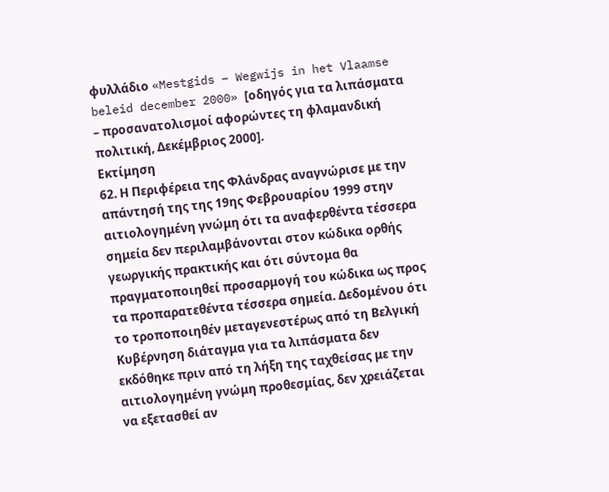φυλλάδιο «Mestgids – Wegwijs in het Vlaamse beleid december 2000» [οδηγός για τα λιπάσματα – προσανατολισμοί αφορώντες τη φλαμανδική πολιτική, Δεκέμβριος 2000].
Εκτίμηση
62. Η Περιφέρεια της Φλάνδρας αναγνώρισε με την απάντησή της της 19ης Φεβρουαρίου 1999 στην αιτιολογημένη γνώμη ότι τα αναφερθέντα τέσσερα σημεία δεν περιλαμβάνονται στον κώδικα ορθής γεωργικής πρακτικής και ότι σύντομα θα πραγματοποιηθεί προσαρμογή του κώδικα ως προς τα προπαρατεθέντα τέσσερα σημεία. Δεδομένου ότι το τροποποιηθέν μεταγενεστέρως από τη Βελγική Κυβέρνηση διάταγμα για τα λιπάσματα δεν εκδόθηκε πριν από τη λήξη της ταχθείσας με την αιτιολογημένη γνώμη προθεσμίας, δεν χρειάζεται να εξετασθεί αν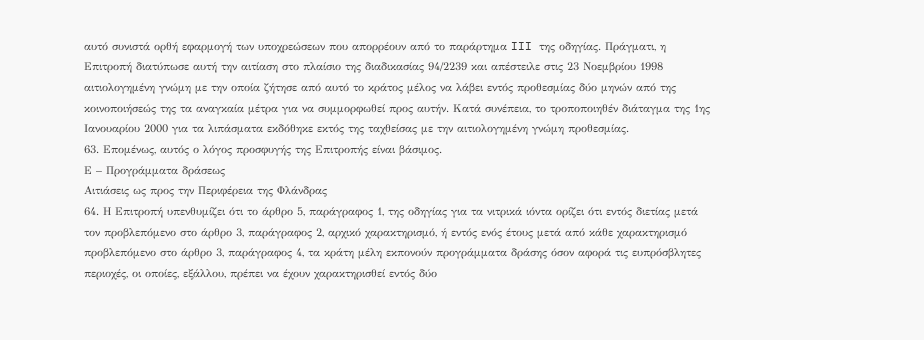αυτό συνιστά ορθή εφαρμογή των υποχρεώσεων που απορρέουν από το παράρτημα III της οδηγίας. Πράγματι, η Επιτροπή διατύπωσε αυτή την αιτίαση στο πλαίσιο της διαδικασίας 94/2239 και απέστειλε στις 23 Νοεμβρίου 1998 αιτιολογημένη γνώμη με την οποία ζήτησε από αυτό το κράτος μέλος να λάβει εντός προθεσμίας δύο μηνών από της κοινοποιήσεώς της τα αναγκαία μέτρα για να συμμορφωθεί προς αυτήν. Κατά συνέπεια, το τροποποιηθέν διάταγμα της 1ης Ιανουαρίου 2000 για τα λιπάσματα εκδόθηκε εκτός της ταχθείσας με την αιτιολογημένη γνώμη προθεσμίας.
63. Επομένως, αυτός ο λόγος προσφυγής της Επιτροπής είναι βάσιμος.
Ε – Προγράμματα δράσεως
Αιτιάσεις ως προς την Περιφέρεια της Φλάνδρας
64. Η Επιτροπή υπενθυμίζει ότι το άρθρο 5, παράγραφος 1, της οδηγίας για τα νιτρικά ιόντα ορίζει ότι εντός διετίας μετά τον προβλεπόμενο στο άρθρο 3, παράγραφος 2, αρχικό χαρακτηρισμό, ή εντός ενός έτους μετά από κάθε χαρακτηρισμό προβλεπόμενο στο άρθρο 3, παράγραφος 4, τα κράτη μέλη εκπονούν προγράμματα δράσης όσον αφορά τις ευπρόσβλητες περιοχές, οι οποίες, εξάλλου, πρέπει να έχουν χαρακτηρισθεί εντός δύο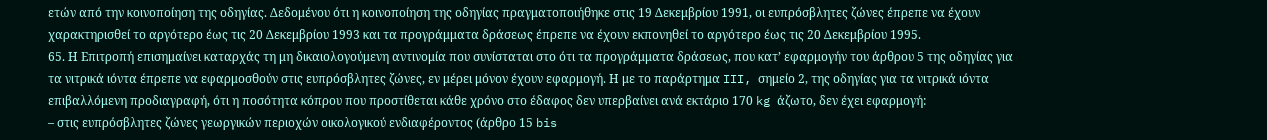ετών από την κοινοποίηση της οδηγίας. Δεδομένου ότι η κοινοποίηση της οδηγίας πραγματοποιήθηκε στις 19 Δεκεμβρίου 1991, οι ευπρόσβλητες ζώνες έπρεπε να έχουν χαρακτηρισθεί το αργότερο έως τις 20 Δεκεμβρίου 1993 και τα προγράμματα δράσεως έπρεπε να έχουν εκπονηθεί το αργότερο έως τις 20 Δεκεμβρίου 1995.
65. Η Επιτροπή επισημαίνει καταρχάς τη μη δικαιολογούμενη αντινομία που συνίσταται στο ότι τα προγράμματα δράσεως, που κατ’ εφαρμογήν του άρθρου 5 της οδηγίας για τα νιτρικά ιόντα έπρεπε να εφαρμοσθούν στις ευπρόσβλητες ζώνες, εν μέρει μόνον έχουν εφαρμογή. Η με το παράρτημα III, σημείο 2, της οδηγίας για τα νιτρικά ιόντα επιβαλλόμενη προδιαγραφή, ότι η ποσότητα κόπρου που προστίθεται κάθε χρόνο στο έδαφος δεν υπερβαίνει ανά εκτάριο 170 kg άζωτο, δεν έχει εφαρμογή:
– στις ευπρόσβλητες ζώνες γεωργικών περιοχών οικολογικού ενδιαφέροντος (άρθρο 15 bis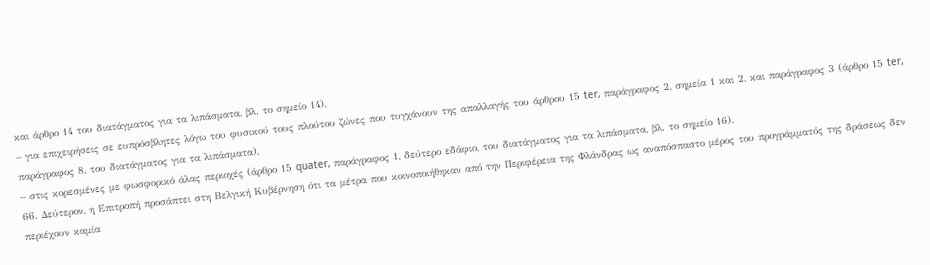και άρθρο 14 του διατάγματος για τα λιπάσματα, βλ. το σημείο 14),
– για επιχειρήσεις σε ευπρόσβλητες λόγω του φυσικού τους πλούτου ζώνες που τυγχάνουν της απαλλαγής του άρθρου 15 ter, παράγραφος 2, σημεία 1 και 2, και παράγραφος 3 (άρθρο 15 ter, παράγραφος 8, του διατάγματος για τα λιπάσματα),
– στις κορεσμένες με φωσφορικό άλας περιοχές (άρθρο 15 quater, παράγραφος 1, δεύτερο εδάφιο, του διατάγματος για τα λιπάσματα, βλ. το σημείο 16).
66. Δεύτερον, η Επιτροπή προσάπτει στη Βελγική Κυβέρνηση ότι τα μέτρα που κοινοποιήθηκαν από την Περιφέρεια της Φλάνδρας ως αναπόσπαστο μέρος του προγράμματός της δράσεως δεν περιέχουν καμία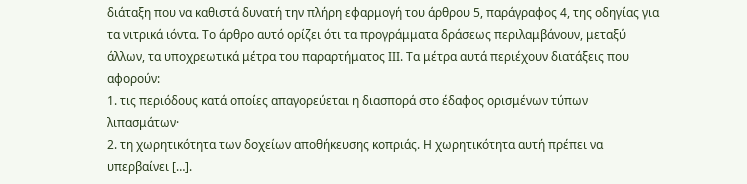διάταξη που να καθιστά δυνατή την πλήρη εφαρμογή του άρθρου 5, παράγραφος 4, της οδηγίας για τα νιτρικά ιόντα. Το άρθρο αυτό ορίζει ότι τα προγράμματα δράσεως περιλαμβάνουν, μεταξύ άλλων, τα υποχρεωτικά μέτρα του παραρτήματος ΙΙΙ. Τα μέτρα αυτά περιέχουν διατάξεις που αφορούν:
1. τις περιόδους κατά οποίες απαγορεύεται η διασπορά στο έδαφος ορισμένων τύπων λιπασμάτων·
2. τη χωρητικότητα των δοχείων αποθήκευσης κοπριάς. Η χωρητικότητα αυτή πρέπει να υπερβαίνει […].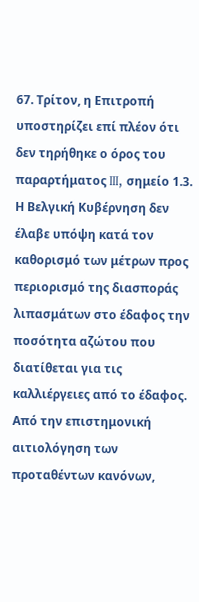67. Τρίτον, η Επιτροπή υποστηρίζει επί πλέον ότι δεν τηρήθηκε ο όρος του παραρτήματος III, σημείο 1.3. Η Βελγική Κυβέρνηση δεν έλαβε υπόψη κατά τον καθορισμό των μέτρων προς περιορισμό της διασποράς λιπασμάτων στο έδαφος την ποσότητα αζώτου που διατίθεται για τις καλλιέργειες από το έδαφος. Από την επιστημονική αιτιολόγηση των προταθέντων κανόνων,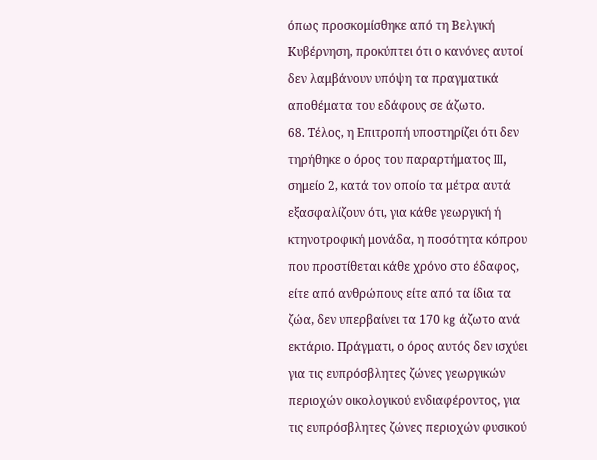όπως προσκομίσθηκε από τη Βελγική Κυβέρνηση, προκύπτει ότι ο κανόνες αυτοί δεν λαμβάνουν υπόψη τα πραγματικά αποθέματα του εδάφους σε άζωτο.
68. Τέλος, η Επιτροπή υποστηρίζει ότι δεν τηρήθηκε ο όρος του παραρτήματος III, σημείο 2, κατά τον οποίο τα μέτρα αυτά εξασφαλίζουν ότι, για κάθε γεωργική ή κτηνοτροφική μονάδα, η ποσότητα κόπρου που προστίθεται κάθε χρόνο στο έδαφος, είτε από ανθρώπους είτε από τα ίδια τα ζώα, δεν υπερβαίνει τα 170 kg άζωτο ανά εκτάριο. Πράγματι, ο όρος αυτός δεν ισχύει για τις ευπρόσβλητες ζώνες γεωργικών περιοχών οικολογικού ενδιαφέροντος, για τις ευπρόσβλητες ζώνες περιοχών φυσικού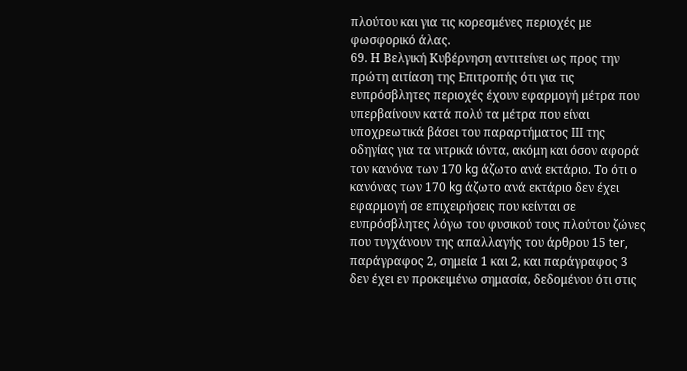πλούτου και για τις κορεσμένες περιοχές με φωσφορικό άλας.
69. Η Βελγική Κυβέρνηση αντιτείνει ως προς την πρώτη αιτίαση της Επιτροπής ότι για τις ευπρόσβλητες περιοχές έχουν εφαρμογή μέτρα που υπερβαίνουν κατά πολύ τα μέτρα που είναι υποχρεωτικά βάσει του παραρτήματος III της οδηγίας για τα νιτρικά ιόντα, ακόμη και όσον αφορά τον κανόνα των 170 kg άζωτο ανά εκτάριο. Το ότι ο κανόνας των 170 kg άζωτο ανά εκτάριο δεν έχει εφαρμογή σε επιχειρήσεις που κείνται σε ευπρόσβλητες λόγω του φυσικού τους πλούτου ζώνες που τυγχάνουν της απαλλαγής του άρθρου 15 ter, παράγραφος 2, σημεία 1 και 2, και παράγραφος 3 δεν έχει εν προκειμένω σημασία, δεδομένου ότι στις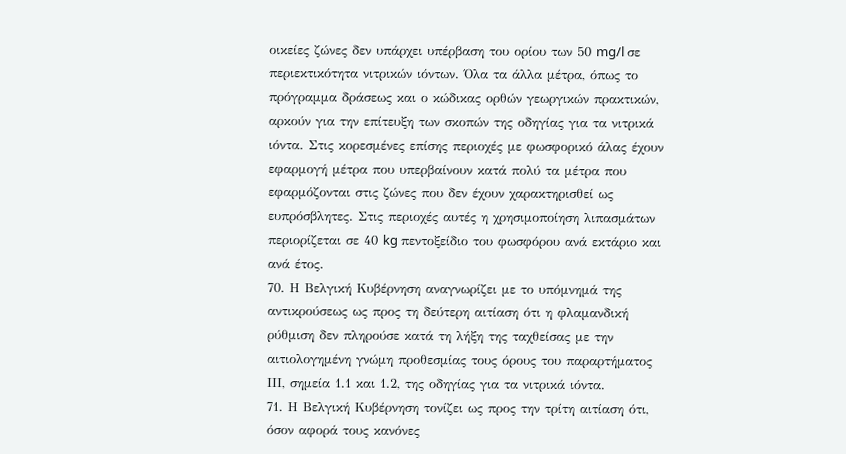οικείες ζώνες δεν υπάρχει υπέρβαση του ορίου των 50 mg/l σε περιεκτικότητα νιτρικών ιόντων. Όλα τα άλλα μέτρα, όπως το πρόγραμμα δράσεως και ο κώδικας ορθών γεωργικών πρακτικών, αρκούν για την επίτευξη των σκοπών της οδηγίας για τα νιτρικά ιόντα. Στις κορεσμένες επίσης περιοχές με φωσφορικό άλας έχουν εφαρμογή μέτρα που υπερβαίνουν κατά πολύ τα μέτρα που εφαρμόζονται στις ζώνες που δεν έχουν χαρακτηρισθεί ως ευπρόσβλητες. Στις περιοχές αυτές η χρησιμοποίηση λιπασμάτων περιορίζεται σε 40 kg πεντοξείδιο του φωσφόρου ανά εκτάριο και ανά έτος.
70. Η Βελγική Κυβέρνηση αναγνωρίζει με το υπόμνημά της αντικρούσεως ως προς τη δεύτερη αιτίαση ότι η φλαμανδική ρύθμιση δεν πληρούσε κατά τη λήξη της ταχθείσας με την αιτιολογημένη γνώμη προθεσμίας τους όρους του παραρτήματος ΙΙΙ, σημεία 1.1 και 1.2, της οδηγίας για τα νιτρικά ιόντα.
71. Η Βελγική Κυβέρνηση τονίζει ως προς την τρίτη αιτίαση ότι, όσον αφορά τους κανόνες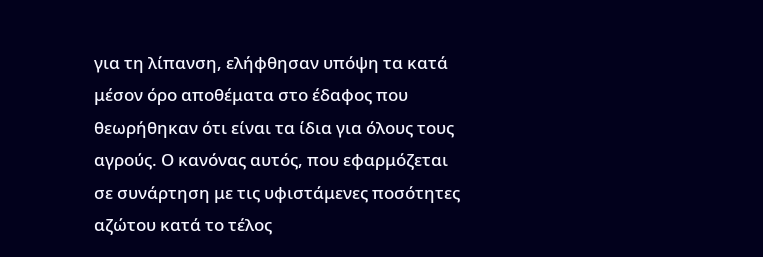για τη λίπανση, ελήφθησαν υπόψη τα κατά μέσον όρο αποθέματα στο έδαφος που θεωρήθηκαν ότι είναι τα ίδια για όλους τους αγρούς. Ο κανόνας αυτός, που εφαρμόζεται σε συνάρτηση με τις υφιστάμενες ποσότητες αζώτου κατά το τέλος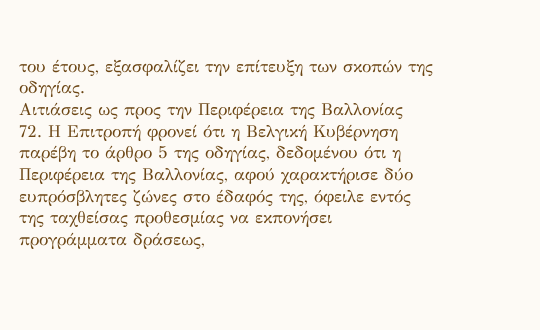του έτους, εξασφαλίζει την επίτευξη των σκοπών της οδηγίας.
Αιτιάσεις ως προς την Περιφέρεια της Βαλλονίας
72. Η Επιτροπή φρονεί ότι η Βελγική Κυβέρνηση παρέβη το άρθρο 5 της οδηγίας, δεδομένου ότι η Περιφέρεια της Βαλλονίας, αφού χαρακτήρισε δύο ευπρόσβλητες ζώνες στο έδαφός της, όφειλε εντός της ταχθείσας προθεσμίας να εκπονήσει προγράμματα δράσεως,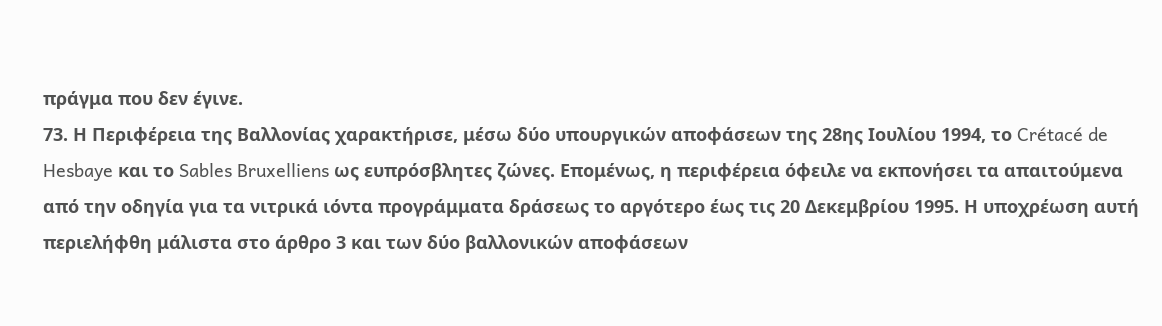πράγμα που δεν έγινε.
73. Η Περιφέρεια της Βαλλονίας χαρακτήρισε, μέσω δύο υπουργικών αποφάσεων της 28ης Ιουλίου 1994, το Crétacé de Hesbaye και το Sables Bruxelliens ως ευπρόσβλητες ζώνες. Επομένως, η περιφέρεια όφειλε να εκπονήσει τα απαιτούμενα από την οδηγία για τα νιτρικά ιόντα προγράμματα δράσεως το αργότερο έως τις 20 Δεκεμβρίου 1995. Η υποχρέωση αυτή περιελήφθη μάλιστα στο άρθρο 3 και των δύο βαλλονικών αποφάσεων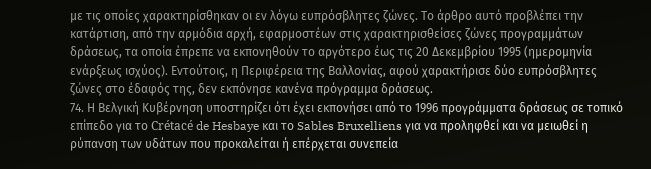με τις οποίες χαρακτηρίσθηκαν οι εν λόγω ευπρόσβλητες ζώνες. Το άρθρο αυτό προβλέπει την κατάρτιση, από την αρμόδια αρχή, εφαρμοστέων στις χαρακτηρισθείσες ζώνες προγραμμάτων δράσεως, τα οποία έπρεπε να εκπονηθούν το αργότερο έως τις 20 Δεκεμβρίου 1995 (ημερομηνία ενάρξεως ισχύος). Εντούτοις, η Περιφέρεια της Βαλλονίας, αφού χαρακτήρισε δύο ευπρόσβλητες ζώνες στο έδαφός της, δεν εκπόνησε κανένα πρόγραμμα δράσεως.
74. Η Βελγική Κυβέρνηση υποστηρίζει ότι έχει εκπονήσει από το 1996 προγράμματα δράσεως σε τοπικό επίπεδο για το Crétacé de Hesbaye και το Sables Bruxelliens για να προληφθεί και να μειωθεί η ρύπανση των υδάτων που προκαλείται ή επέρχεται συνεπεία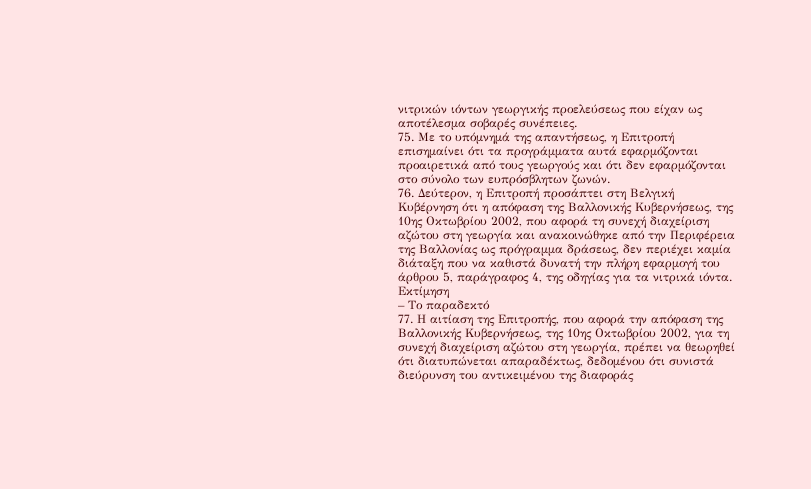νιτρικών ιόντων γεωργικής προελεύσεως που είχαν ως αποτέλεσμα σοβαρές συνέπειες.
75. Με το υπόμνημά της απαντήσεως, η Επιτροπή επισημαίνει ότι τα προγράμματα αυτά εφαρμόζονται προαιρετικά από τους γεωργούς και ότι δεν εφαρμόζονται στο σύνολο των ευπρόσβλητων ζωνών.
76. Δεύτερον, η Επιτροπή προσάπτει στη Βελγική Κυβέρνηση ότι η απόφαση της Βαλλονικής Κυβερνήσεως, της 10ης Οκτωβρίου 2002, που αφορά τη συνεχή διαχείριση αζώτου στη γεωργία και ανακοινώθηκε από την Περιφέρεια της Βαλλονίας ως πρόγραμμα δράσεως, δεν περιέχει καμία διάταξη που να καθιστά δυνατή την πλήρη εφαρμογή του άρθρου 5, παράγραφος 4, της οδηγίας για τα νιτρικά ιόντα.
Εκτίμηση
– Το παραδεκτό
77. Η αιτίαση της Επιτροπής, που αφορά την απόφαση της Βαλλονικής Κυβερνήσεως, της 10ης Οκτωβρίου 2002, για τη συνεχή διαχείριση αζώτου στη γεωργία, πρέπει να θεωρηθεί ότι διατυπώνεται απαραδέκτως, δεδομένου ότι συνιστά διεύρυνση του αντικειμένου της διαφοράς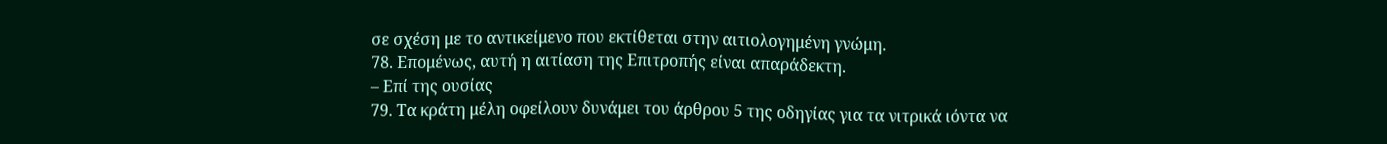σε σχέση με το αντικείμενο που εκτίθεται στην αιτιολογημένη γνώμη.
78. Επομένως, αυτή η αιτίαση της Επιτροπής είναι απαράδεκτη.
– Επί της ουσίας
79. Τα κράτη μέλη οφείλουν δυνάμει του άρθρου 5 της οδηγίας για τα νιτρικά ιόντα να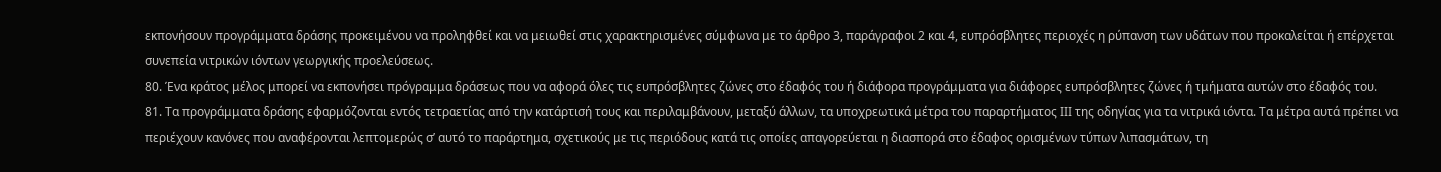εκπονήσουν προγράμματα δράσης προκειμένου να προληφθεί και να μειωθεί στις χαρακτηρισμένες σύμφωνα με το άρθρο 3, παράγραφοι 2 και 4, ευπρόσβλητες περιοχές η ρύπανση των υδάτων που προκαλείται ή επέρχεται συνεπεία νιτρικών ιόντων γεωργικής προελεύσεως.
80. Ένα κράτος μέλος μπορεί να εκπονήσει πρόγραμμα δράσεως που να αφορά όλες τις ευπρόσβλητες ζώνες στο έδαφός του ή διάφορα προγράμματα για διάφορες ευπρόσβλητες ζώνες ή τμήματα αυτών στο έδαφός του.
81. Τα προγράμματα δράσης εφαρμόζονται εντός τετραετίας από την κατάρτισή τους και περιλαμβάνουν, μεταξύ άλλων, τα υποχρεωτικά μέτρα του παραρτήματος ΙΙΙ της οδηγίας για τα νιτρικά ιόντα. Τα μέτρα αυτά πρέπει να περιέχουν κανόνες που αναφέρονται λεπτομερώς σ’ αυτό το παράρτημα, σχετικούς με τις περιόδους κατά τις οποίες απαγορεύεται η διασπορά στο έδαφος ορισμένων τύπων λιπασμάτων, τη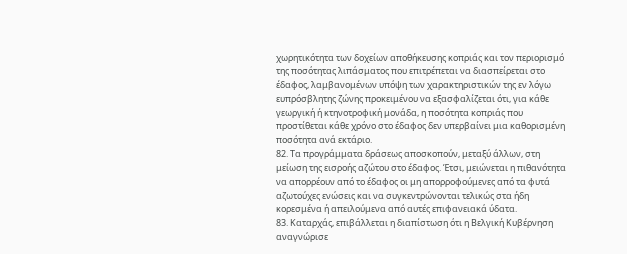χωρητικότητα των δοχείων αποθήκευσης κοπριάς και τον περιορισμό της ποσότητας λιπάσματος που επιτρέπεται να διασπείρεται στο έδαφος, λαμβανομένων υπόψη των χαρακτηριστικών της εν λόγω ευπρόσβλητης ζώνης προκειμένου να εξασφαλίζεται ότι, για κάθε γεωργική ή κτηνοτροφική μονάδα, η ποσότητα κοπριάς που προστίθεται κάθε χρόνο στο έδαφος δεν υπερβαίνει μια καθορισμένη ποσότητα ανά εκτάριο.
82. Τα προγράμματα δράσεως αποσκοπούν, μεταξύ άλλων, στη μείωση της εισροής αζώτου στο έδαφος. Έτσι, μειώνεται η πιθανότητα να απορρέουν από το έδαφος οι μη απορροφούμενες από τα φυτά αζωτούχες ενώσεις και να συγκεντρώνονται τελικώς στα ήδη κορεσμένα ή απειλούμενα από αυτές επιφανειακά ύδατα.
83. Καταρχάς, επιβάλλεται η διαπίστωση ότι η Βελγική Κυβέρνηση αναγνώρισε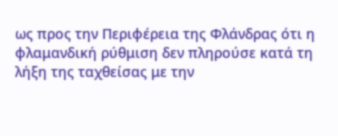ως προς την Περιφέρεια της Φλάνδρας ότι η φλαμανδική ρύθμιση δεν πληρούσε κατά τη λήξη της ταχθείσας με την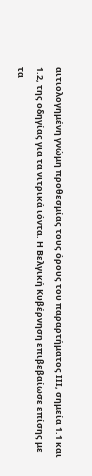αιτιολογημένη γνώμη προθεσμίας τους όρους του παραρτήματος ΙΙΙ, σημεία 1.1 και 1.2, της οδηγίας για τα νιτρικά ιόντα. Η Βελγική Κυβέρνηση επιβεβαίωσε επίσης με τα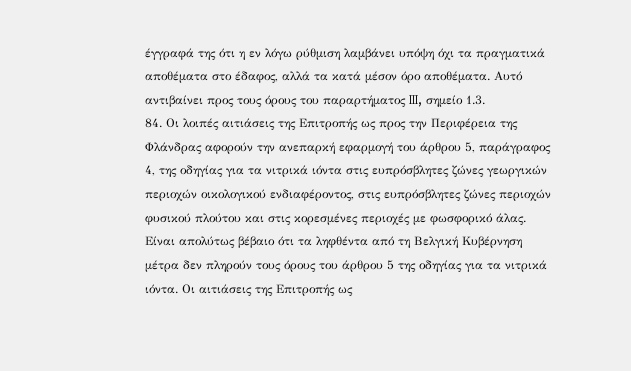έγγραφά της ότι η εν λόγω ρύθμιση λαμβάνει υπόψη όχι τα πραγματικά αποθέματα στο έδαφος, αλλά τα κατά μέσον όρο αποθέματα. Αυτό αντιβαίνει προς τους όρους του παραρτήματος III, σημείο 1.3.
84. Οι λοιπές αιτιάσεις της Επιτροπής ως προς την Περιφέρεια της Φλάνδρας αφορούν την ανεπαρκή εφαρμογή του άρθρου 5, παράγραφος 4, της οδηγίας για τα νιτρικά ιόντα στις ευπρόσβλητες ζώνες γεωργικών περιοχών οικολογικού ενδιαφέροντος, στις ευπρόσβλητες ζώνες περιοχών φυσικού πλούτου και στις κορεσμένες περιοχές με φωσφορικό άλας. Είναι απολύτως βέβαιο ότι τα ληφθέντα από τη Βελγική Κυβέρνηση μέτρα δεν πληρούν τους όρους του άρθρου 5 της οδηγίας για τα νιτρικά ιόντα. Οι αιτιάσεις της Επιτροπής ως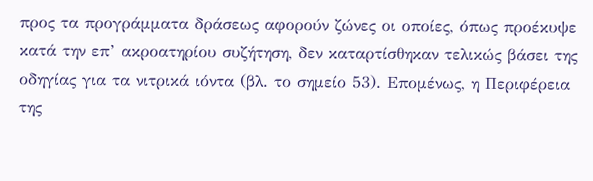προς τα προγράμματα δράσεως αφορούν ζώνες οι οποίες, όπως προέκυψε κατά την επ’ ακροατηρίου συζήτηση, δεν καταρτίσθηκαν τελικώς βάσει της οδηγίας για τα νιτρικά ιόντα (βλ. το σημείο 53). Επομένως, η Περιφέρεια της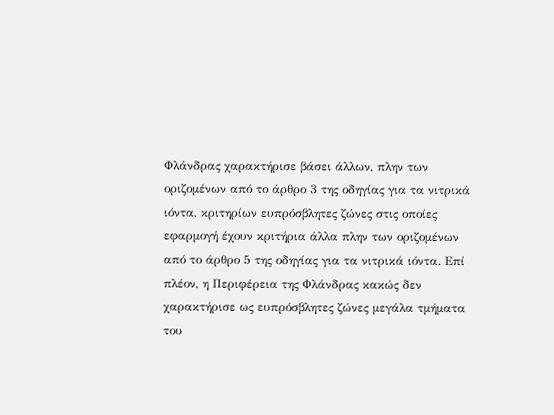Φλάνδρας χαρακτήρισε βάσει άλλων, πλην των οριζομένων από το άρθρο 3 της οδηγίας για τα νιτρικά ιόντα, κριτηρίων ευπρόσβλητες ζώνες στις οποίες εφαρμογή έχουν κριτήρια άλλα πλην των οριζομένων από το άρθρο 5 της οδηγίας για τα νιτρικά ιόντα. Επί πλέον, η Περιφέρεια της Φλάνδρας κακώς δεν χαρακτήρισε ως ευπρόσβλητες ζώνες μεγάλα τμήματα του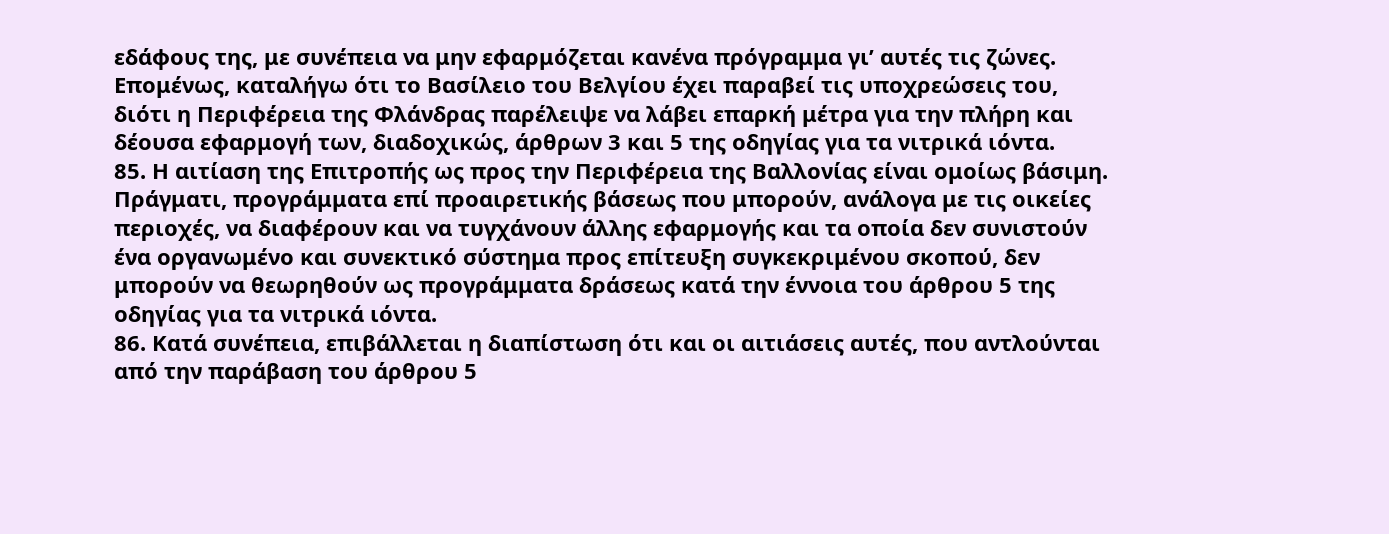εδάφους της, με συνέπεια να μην εφαρμόζεται κανένα πρόγραμμα γι’ αυτές τις ζώνες. Επομένως, καταλήγω ότι το Βασίλειο του Βελγίου έχει παραβεί τις υποχρεώσεις του, διότι η Περιφέρεια της Φλάνδρας παρέλειψε να λάβει επαρκή μέτρα για την πλήρη και δέουσα εφαρμογή των, διαδοχικώς, άρθρων 3 και 5 της οδηγίας για τα νιτρικά ιόντα.
85. Η αιτίαση της Επιτροπής ως προς την Περιφέρεια της Βαλλονίας είναι ομοίως βάσιμη. Πράγματι, προγράμματα επί προαιρετικής βάσεως που μπορούν, ανάλογα με τις οικείες περιοχές, να διαφέρουν και να τυγχάνουν άλλης εφαρμογής και τα οποία δεν συνιστούν ένα οργανωμένο και συνεκτικό σύστημα προς επίτευξη συγκεκριμένου σκοπού, δεν μπορούν να θεωρηθούν ως προγράμματα δράσεως κατά την έννοια του άρθρου 5 της οδηγίας για τα νιτρικά ιόντα.
86. Κατά συνέπεια, επιβάλλεται η διαπίστωση ότι και οι αιτιάσεις αυτές, που αντλούνται από την παράβαση του άρθρου 5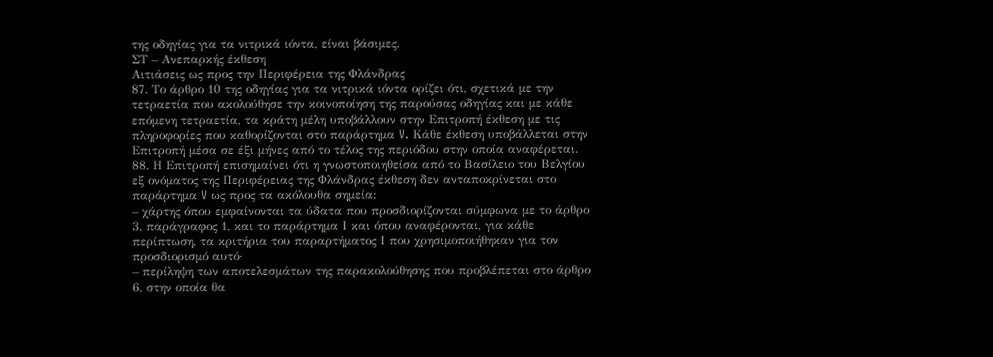της οδηγίας για τα νιτρικά ιόντα, είναι βάσιμες.
ΣΤ – Ανεπαρκής έκθεση
Αιτιάσεις ως προς την Περιφέρεια της Φλάνδρας
87. Το άρθρο 10 της οδηγίας για τα νιτρικά ιόντα ορίζει ότι, σχετικά με την τετραετία που ακολούθησε την κοινοποίηση της παρούσας οδηγίας και με κάθε επόμενη τετραετία, τα κράτη μέλη υποβάλλουν στην Επιτροπή έκθεση με τις πληροφορίες που καθορίζονται στο παράρτημα V. Κάθε έκθεση υποβάλλεται στην Επιτροπή μέσα σε έξι μήνες από το τέλος της περιόδου στην οποία αναφέρεται.
88. Η Επιτροπή επισημαίνει ότι η γνωστοποιηθείσα από το Βασίλειο του Βελγίου εξ ονόματος της Περιφέρειας της Φλάνδρας έκθεση δεν ανταποκρίνεται στο παράρτημα V ως προς τα ακόλουθα σημεία:
– χάρτης όπου εμφαίνονται τα ύδατα που προσδιορίζονται σύμφωνα με το άρθρο 3, παράγραφος 1, και το παράρτημα Ι και όπου αναφέρονται, για κάθε περίπτωση, τα κριτήρια του παραρτήματος Ι που χρησιμοποιήθηκαν για τον προσδιορισμό αυτό·
– περίληψη των αποτελεσμάτων της παρακολούθησης που προβλέπεται στο άρθρο 6, στην οποία θα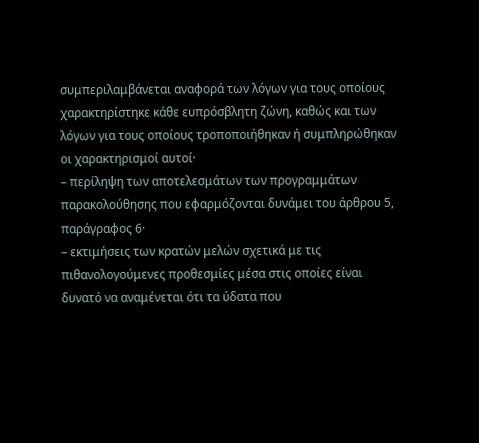συμπεριλαμβάνεται αναφορά των λόγων για τους οποίους χαρακτηρίστηκε κάθε ευπρόσβλητη ζώνη, καθώς και των λόγων για τους οποίους τροποποιήθηκαν ή συμπληρώθηκαν οι χαρακτηρισμοί αυτοί·
– περίληψη των αποτελεσμάτων των προγραμμάτων παρακολούθησης που εφαρμόζονται δυνάμει του άρθρου 5, παράγραφος 6·
– εκτιμήσεις των κρατών μελών σχετικά με τις πιθανολογούμενες προθεσμίες μέσα στις οποίες είναι δυνατό να αναμένεται ότι τα ύδατα που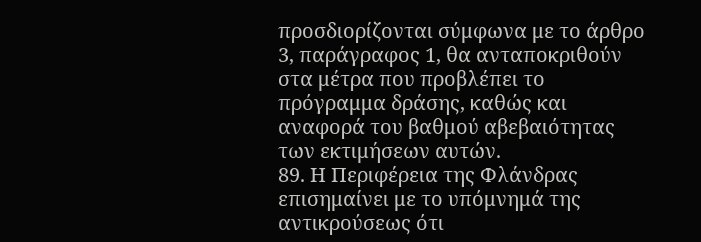προσδιορίζονται σύμφωνα με το άρθρο 3, παράγραφος 1, θα ανταποκριθούν στα μέτρα που προβλέπει το πρόγραμμα δράσης, καθώς και αναφορά του βαθμού αβεβαιότητας των εκτιμήσεων αυτών.
89. Η Περιφέρεια της Φλάνδρας επισημαίνει με το υπόμνημά της αντικρούσεως ότι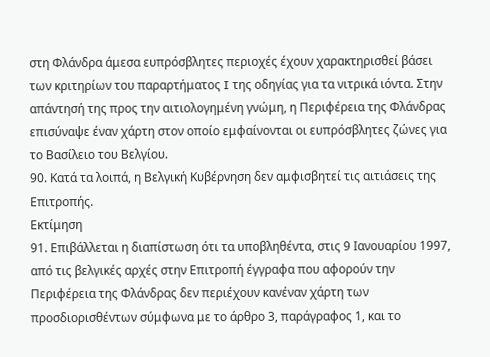στη Φλάνδρα άμεσα ευπρόσβλητες περιοχές έχουν χαρακτηρισθεί βάσει των κριτηρίων του παραρτήματος I της οδηγίας για τα νιτρικά ιόντα. Στην απάντησή της προς την αιτιολογημένη γνώμη, η Περιφέρεια της Φλάνδρας επισύναψε έναν χάρτη στον οποίο εμφαίνονται οι ευπρόσβλητες ζώνες για το Βασίλειο του Βελγίου.
90. Κατά τα λοιπά, η Βελγική Κυβέρνηση δεν αμφισβητεί τις αιτιάσεις της Επιτροπής.
Εκτίμηση
91. Επιβάλλεται η διαπίστωση ότι τα υποβληθέντα, στις 9 Ιανουαρίου 1997, από τις βελγικές αρχές στην Επιτροπή έγγραφα που αφορούν την Περιφέρεια της Φλάνδρας δεν περιέχουν κανέναν χάρτη των προσδιορισθέντων σύμφωνα με το άρθρο 3, παράγραφος 1, και το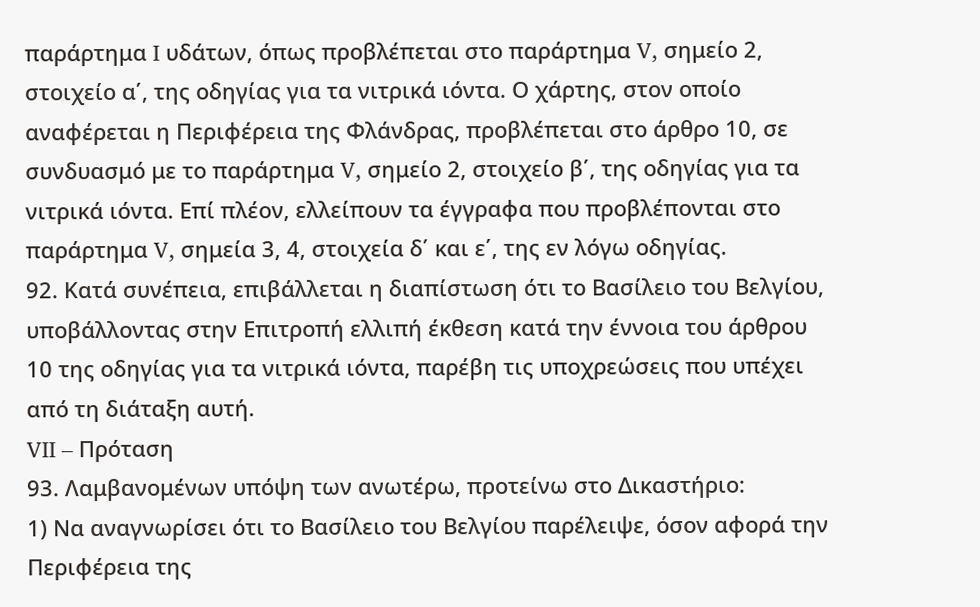παράρτημα I υδάτων, όπως προβλέπεται στο παράρτημα V, σημείο 2, στοιχείο α΄, της οδηγίας για τα νιτρικά ιόντα. Ο χάρτης, στον οποίο αναφέρεται η Περιφέρεια της Φλάνδρας, προβλέπεται στο άρθρο 10, σε συνδυασμό με το παράρτημα V, σημείο 2, στοιχείο β΄, της οδηγίας για τα νιτρικά ιόντα. Επί πλέον, ελλείπουν τα έγγραφα που προβλέπονται στο παράρτημα V, σημεία 3, 4, στοιχεία δ΄ και ε΄, της εν λόγω οδηγίας.
92. Κατά συνέπεια, επιβάλλεται η διαπίστωση ότι το Βασίλειο του Βελγίου, υποβάλλοντας στην Επιτροπή ελλιπή έκθεση κατά την έννοια του άρθρου 10 της οδηγίας για τα νιτρικά ιόντα, παρέβη τις υποχρεώσεις που υπέχει από τη διάταξη αυτή.
VII – Πρόταση
93. Λαμβανομένων υπόψη των ανωτέρω, προτείνω στο Δικαστήριο:
1) Να αναγνωρίσει ότι το Βασίλειο του Βελγίου παρέλειψε, όσον αφορά την Περιφέρεια της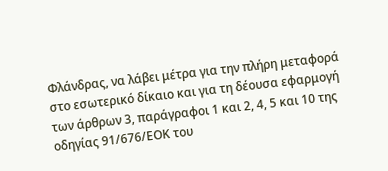Φλάνδρας, να λάβει μέτρα για την πλήρη μεταφορά στο εσωτερικό δίκαιο και για τη δέουσα εφαρμογή των άρθρων 3, παράγραφοι 1 και 2, 4, 5 και 10 της οδηγίας 91/676/ΕΟΚ του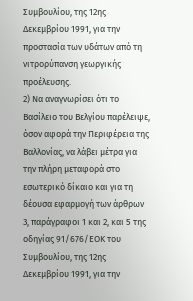Συμβουλίου, της 12ης Δεκεμβρίου 1991, για την προστασία των υδάτων από τη νιτρορύπανση γεωργικής προέλευσης.
2) Να αναγνωρίσει ότι το Βασίλειο του Βελγίου παρέλειψε, όσον αφορά την Περιφέρεια της Βαλλονίας, να λάβει μέτρα για την πλήρη μεταφορά στο εσωτερικό δίκαιο και για τη δέουσα εφαρμογή των άρθρων 3, παράγραφοι 1 και 2, και 5 της οδηγίας 91/676/ΕΟΚ του Συμβουλίου, της 12ης Δεκεμβρίου 1991, για την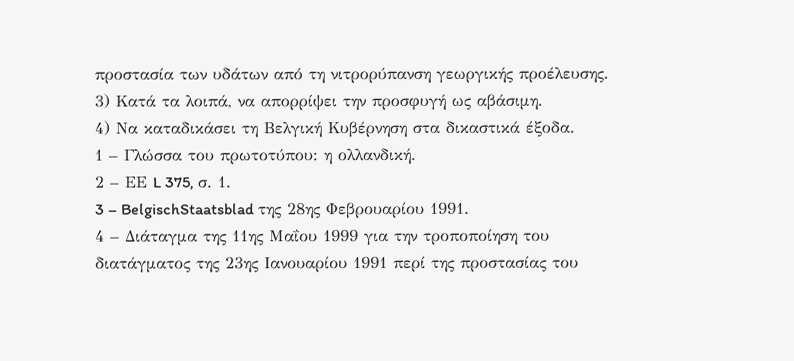προστασία των υδάτων από τη νιτρορύπανση γεωργικής προέλευσης.
3) Κατά τα λοιπά, να απορρίψει την προσφυγή ως αβάσιμη.
4) Να καταδικάσει τη Βελγική Κυβέρνηση στα δικαστικά έξοδα.
1 – Γλώσσα του πρωτοτύπου: η ολλανδική.
2 – ΕΕ L 375, σ. 1.
3 – BelgischStaatsblad της 28ης Φεβρουαρίου 1991.
4 – Διάταγμα της 11ης Μαΐου 1999 για την τροποποίηση του διατάγματος της 23ης Ιανουαρίου 1991 περί της προστασίας του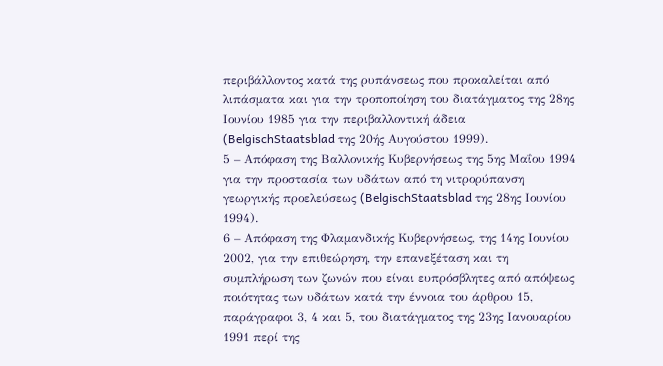περιβάλλοντος κατά της ρυπάνσεως που προκαλείται από λιπάσματα και για την τροποποίηση του διατάγματος της 28ης Ιουνίου 1985 για την περιβαλλοντική άδεια (BelgischStaatsblad της 20ής Αυγούστου 1999).
5 – Απόφαση της Βαλλονικής Κυβερνήσεως της 5ης Μαΐου 1994 για την προστασία των υδάτων από τη νιτρορύπανση γεωργικής προελεύσεως (BelgischStaatsblad της 28ης Ιουνίου 1994).
6 – Απόφαση της Φλαμανδικής Κυβερνήσεως, της 14ης Ιουνίου 2002, για την επιθεώρηση, την επανεξέταση και τη συμπλήρωση των ζωνών που είναι ευπρόσβλητες από απόψεως ποιότητας των υδάτων κατά την έννοια του άρθρου 15, παράγραφοι 3, 4 και 5, του διατάγματος της 23ης Ιανουαρίου 1991 περί της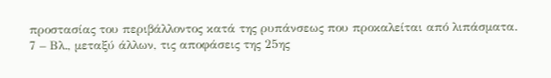προστασίας του περιβάλλοντος κατά της ρυπάνσεως που προκαλείται από λιπάσματα.
7 – Βλ., μεταξύ άλλων, τις αποφάσεις της 25ης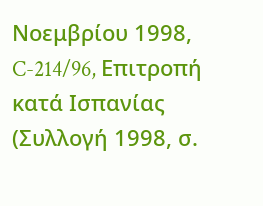Νοεμβρίου 1998, C-214/96, Επιτροπή κατά Ισπανίας (Συλλογή 1998, σ.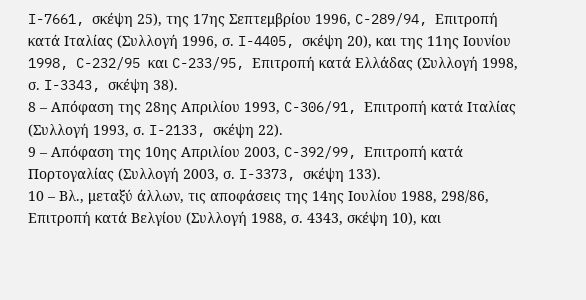I-7661, σκέψη 25), της 17ης Σεπτεμβρίου 1996, C-289/94, Επιτροπή κατά Ιταλίας (Συλλογή 1996, σ. I-4405, σκέψη 20), και της 11ης Ιουνίου 1998, C-232/95 και C-233/95, Επιτροπή κατά Ελλάδας (Συλλογή 1998, σ. I-3343, σκέψη 38).
8 – Απόφαση της 28ης Απριλίου 1993, C-306/91, Επιτροπή κατά Ιταλίας (Συλλογή 1993, σ. I-2133, σκέψη 22).
9 – Απόφαση της 10ης Απριλίου 2003, C-392/99, Επιτροπή κατά Πορτογαλίας (Συλλογή 2003, σ. I-3373, σκέψη 133).
10 – Βλ., μεταξύ άλλων, τις αποφάσεις της 14ης Ιουλίου 1988, 298/86, Επιτροπή κατά Βελγίου (Συλλογή 1988, σ. 4343, σκέψη 10), και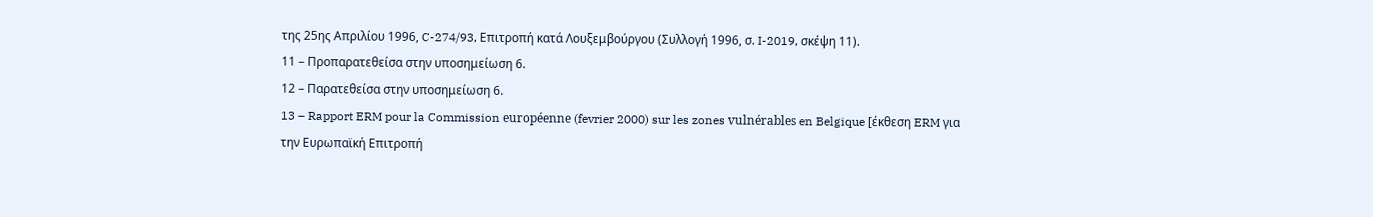της 25ης Απριλίου 1996, C-274/93, Επιτροπή κατά Λουξεμβούργου (Συλλογή 1996, σ. I-2019, σκέψη 11).
11 – Προπαρατεθείσα στην υποσημείωση 6.
12 – Παρατεθείσα στην υποσημείωση 6.
13 – Rapport ERM pour la Commission européenne (fevrier 2000) sur les zones vulnérables en Belgique [έκθεση ERM για την Ευρωπαϊκή Επιτροπή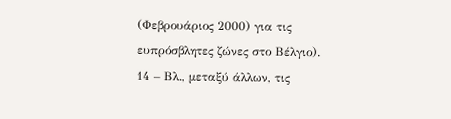(Φεβρουάριος 2000) για τις ευπρόσβλητες ζώνες στο Βέλγιο).
14 – Βλ., μεταξύ άλλων, τις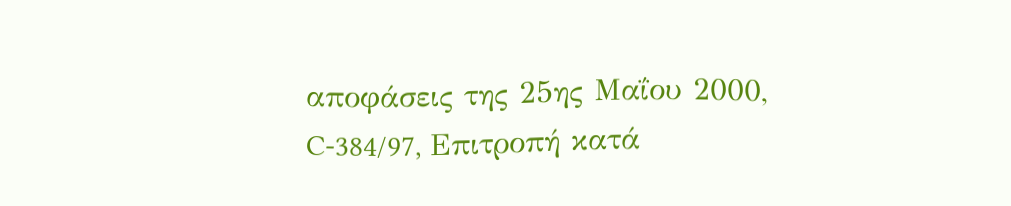αποφάσεις της 25ης Μαΐου 2000, C-384/97, Επιτροπή κατά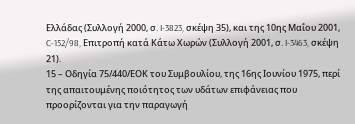Ελλάδας (Συλλογή 2000, σ. I-3823, σκέψη 35), και της 10ης Μαΐου 2001, C-152/98, Επιτροπή κατά Κάτω Χωρών (Συλλογή 2001, σ. I-3463, σκέψη 21).
15 – Οδηγία 75/440/ΕΟΚ του Συμβουλίου, της 16ης Ιουνίου 1975, περί της απαιτουμένης ποιότητος των υδάτων επιφάνειας που προορίζονται για την παραγωγή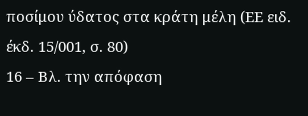ποσίμου ύδατος στα κράτη μέλη (ΕΕ ειδ. έκδ. 15/001, σ. 80)
16 – Βλ. την απόφαση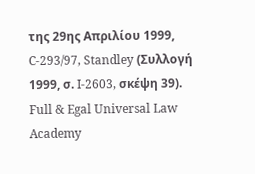της 29ης Απριλίου 1999, C-293/97, Standley (Συλλογή 1999, σ. I-2603, σκέψη 39).
Full & Egal Universal Law Academy